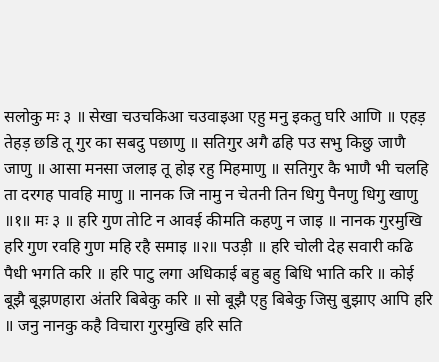सलोकु मः ३ ॥ सेखा चउचकिआ चउवाइआ एहु मनु इकतु घरि आणि ॥ एहड़ तेहड़ छडि तू गुर का सबदु पछाणु ॥ सतिगुर अगै ढहि पउ सभु किछु जाणै जाणु ॥ आसा मनसा जलाइ तू होइ रहु मिहमाणु ॥ सतिगुर कै भाणै भी चलहि ता दरगह पावहि माणु ॥ नानक जि नामु न चेतनी तिन धिगु पैनणु धिगु खाणु ॥१॥ मः ३ ॥ हरि गुण तोटि न आवई कीमति कहणु न जाइ ॥ नानक गुरमुखि हरि गुण रवहि गुण महि रहै समाइ ॥२॥ पउड़ी ॥ हरि चोली देह सवारी कढि पैधी भगति करि ॥ हरि पाटु लगा अधिकाई बहु बहु बिधि भाति करि ॥ कोई बूझै बूझणहारा अंतरि बिबेकु करि ॥ सो बूझै एहु बिबेकु जिसु बुझाए आपि हरि ॥ जनु नानकु कहै विचारा गुरमुखि हरि सति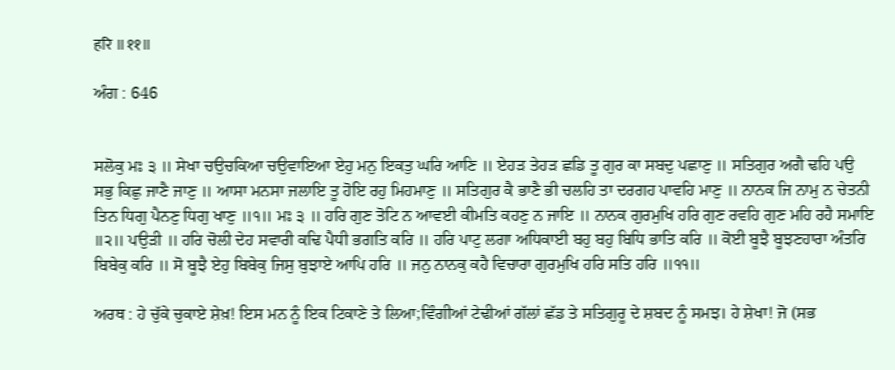हरि ॥११॥

ਅੰਗ : 646


ਸਲੋਕੁ ਮਃ ੩ ॥ ਸੇਖਾ ਚਉਚਕਿਆ ਚਉਵਾਇਆ ਏਹੁ ਮਨੁ ਇਕਤੁ ਘਰਿ ਆਣਿ ॥ ਏਹੜ ਤੇਹੜ ਛਡਿ ਤੂ ਗੁਰ ਕਾ ਸਬਦੁ ਪਛਾਣੁ ॥ ਸਤਿਗੁਰ ਅਗੈ ਢਹਿ ਪਉ ਸਭੁ ਕਿਛੁ ਜਾਣੈ ਜਾਣੁ ॥ ਆਸਾ ਮਨਸਾ ਜਲਾਇ ਤੂ ਹੋਇ ਰਹੁ ਮਿਹਮਾਣੁ ॥ ਸਤਿਗੁਰ ਕੈ ਭਾਣੈ ਭੀ ਚਲਹਿ ਤਾ ਦਰਗਹ ਪਾਵਹਿ ਮਾਣੁ ॥ ਨਾਨਕ ਜਿ ਨਾਮੁ ਨ ਚੇਤਨੀ ਤਿਨ ਧਿਗੁ ਪੈਨਣੁ ਧਿਗੁ ਖਾਣੁ ॥੧॥ ਮਃ ੩ ॥ ਹਰਿ ਗੁਣ ਤੋਟਿ ਨ ਆਵਈ ਕੀਮਤਿ ਕਹਣੁ ਨ ਜਾਇ ॥ ਨਾਨਕ ਗੁਰਮੁਖਿ ਹਰਿ ਗੁਣ ਰਵਹਿ ਗੁਣ ਮਹਿ ਰਹੈ ਸਮਾਇ ॥੨॥ ਪਉੜੀ ॥ ਹਰਿ ਚੋਲੀ ਦੇਹ ਸਵਾਰੀ ਕਢਿ ਪੈਧੀ ਭਗਤਿ ਕਰਿ ॥ ਹਰਿ ਪਾਟੁ ਲਗਾ ਅਧਿਕਾਈ ਬਹੁ ਬਹੁ ਬਿਧਿ ਭਾਤਿ ਕਰਿ ॥ ਕੋਈ ਬੂਝੈ ਬੂਝਣਹਾਰਾ ਅੰਤਰਿ ਬਿਬੇਕੁ ਕਰਿ ॥ ਸੋ ਬੂਝੈ ਏਹੁ ਬਿਬੇਕੁ ਜਿਸੁ ਬੁਝਾਏ ਆਪਿ ਹਰਿ ॥ ਜਨੁ ਨਾਨਕੁ ਕਹੈ ਵਿਚਾਰਾ ਗੁਰਮੁਖਿ ਹਰਿ ਸਤਿ ਹਰਿ ॥੧੧॥

ਅਰਥ : ਹੇ ਚੁੱਕੇ ਚੁਕਾਏ ਸ਼ੇਖ਼! ਇਸ ਮਨ ਨੂੰ ਇਕ ਟਿਕਾਣੇ ਤੇ ਲਿਆ;ਵਿੰਗੀਆਂ ਟੇਢੀਆਂ ਗੱਲਾਂ ਛੱਡ ਤੇ ਸਤਿਗੁਰੂ ਦੇ ਸ਼ਬਦ ਨੂੰ ਸਮਝ। ਹੇ ਸ਼ੇਖਾ! ਜੋ (ਸਭ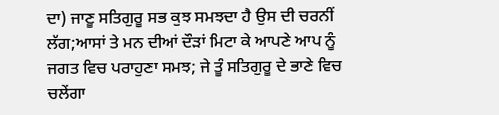ਦਾ) ਜਾਣੂ ਸਤਿਗੁਰੂ ਸਭ ਕੁਝ ਸਮਝਦਾ ਹੈ ਉਸ ਦੀ ਚਰਨੀਂ ਲੱਗ;ਆਸਾਂ ਤੇ ਮਨ ਦੀਆਂ ਦੌੜਾਂ ਮਿਟਾ ਕੇ ਆਪਣੇ ਆਪ ਨੂੰ ਜਗਤ ਵਿਚ ਪਰਾਹੁਣਾ ਸਮਝ; ਜੇ ਤੂੰ ਸਤਿਗੁਰੂ ਦੇ ਭਾਣੇ ਵਿਚ ਚਲੇਂਗਾ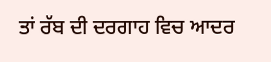ਤਾਂ ਰੱਬ ਦੀ ਦਰਗਾਹ ਵਿਚ ਆਦਰ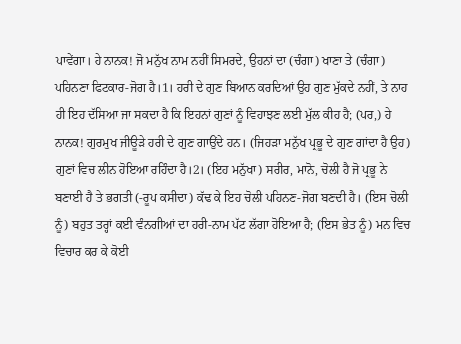ਪਾਵੇਂਗਾ। ਹੇ ਨਾਨਕ! ਜੋ ਮਨੁੱਖ ਨਾਮ ਨਹੀਂ ਸਿਮਰਦੇ, ਉਹਨਾਂ ਦਾ (ਚੰਗਾ) ਖਾਣਾ ਤੇ (ਚੰਗਾ) ਪਹਿਨਣਾ ਫਿਟਕਾਰ-ਜੋਗ ਹੈ।1। ਹਰੀ ਦੇ ਗੁਣ ਬਿਆਨ ਕਰਦਿਆਂ ਉਹ ਗੁਣ ਮੁੱਕਦੇ ਨਹੀਂ, ਤੇ ਨਾਹ ਹੀ ਇਹ ਦੱਸਿਆ ਜਾ ਸਕਦਾ ਹੈ ਕਿ ਇਹਨਾਂ ਗੁਣਾਂ ਨੂੰ ਵਿਹਾਝਣ ਲਈ ਮੁੱਲ ਕੀਹ ਹੈ; (ਪਰ,) ਹੇ ਨਾਨਕ! ਗੁਰਮੁਖ ਜੀਊੜੇ ਹਰੀ ਦੇ ਗੁਣ ਗਾਉਂਦੇ ਹਨ। (ਜਿਹੜਾ ਮਨੁੱਖ ਪ੍ਰਭੂ ਦੇ ਗੁਣ ਗਾਂਦਾ ਹੈ ਉਹ) ਗੁਣਾਂ ਵਿਚ ਲੀਨ ਹੋਇਆ ਰਹਿੰਦਾ ਹੈ।2। (ਇਹ ਮਨੁੱਖਾ) ਸਰੀਰ, ਮਾਨੋ, ਚੋਲੀ ਹੈ ਜੋ ਪ੍ਰਭੂ ਨੇ ਬਣਾਈ ਹੈ ਤੇ ਭਗਤੀ (-ਰੂਪ ਕਸੀਦਾ) ਕੱਢ ਕੇ ਇਹ ਚੋਲੀ ਪਹਿਨਣ-ਜੋਗ ਬਣਦੀ ਹੈ। (ਇਸ ਚੋਲੀ ਨੂੰ) ਬਹੁਤ ਤਰ੍ਹਾਂ ਕਈ ਵੰਨਗੀਆਂ ਦਾ ਹਰੀ-ਨਾਮ ਪੱਟ ਲੱਗਾ ਹੋਇਆ ਹੈ; (ਇਸ ਭੇਤ ਨੂੰ) ਮਨ ਵਿਚ ਵਿਚਾਰ ਕਰ ਕੇ ਕੋਈ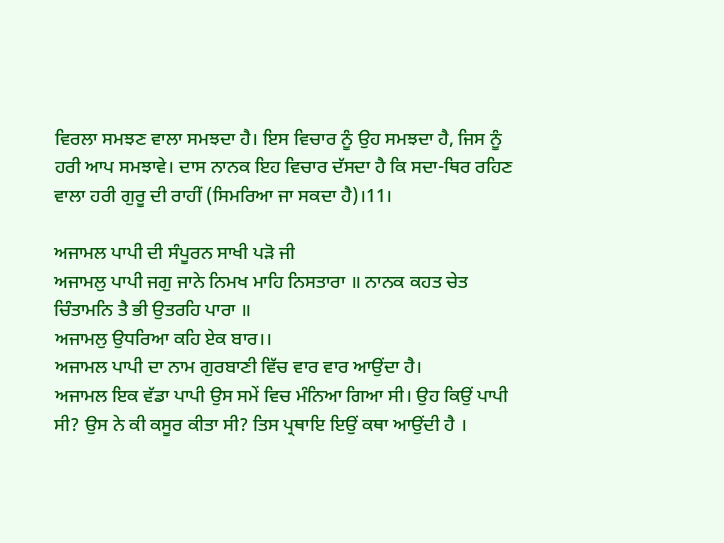ਵਿਰਲਾ ਸਮਝਣ ਵਾਲਾ ਸਮਝਦਾ ਹੈ। ਇਸ ਵਿਚਾਰ ਨੂੰ ਉਹ ਸਮਝਦਾ ਹੈ, ਜਿਸ ਨੂੰ ਹਰੀ ਆਪ ਸਮਝਾਵੇ। ਦਾਸ ਨਾਨਕ ਇਹ ਵਿਚਾਰ ਦੱਸਦਾ ਹੈ ਕਿ ਸਦਾ-ਥਿਰ ਰਹਿਣ ਵਾਲਾ ਹਰੀ ਗੁਰੂ ਦੀ ਰਾਹੀਂ (ਸਿਮਰਿਆ ਜਾ ਸਕਦਾ ਹੈ)।11।

ਅਜਾਮਲ ਪਾਪੀ ਦੀ ਸੰਪੂਰਨ ਸਾਖੀ ਪੜੋ ਜੀ
ਅਜਾਮਲੁ ਪਾਪੀ ਜਗੁ ਜਾਨੇ ਨਿਮਖ ਮਾਹਿ ਨਿਸਤਾਰਾ ॥ ਨਾਨਕ ਕਹਤ ਚੇਤ ਚਿੰਤਾਮਨਿ ਤੈ ਭੀ ਉਤਰਹਿ ਪਾਰਾ ॥
ਅਜਾਮਲੁ ਉਧਰਿਆ ਕਹਿ ਏਕ ਬਾਰ।।
ਅਜਾਮਲ ਪਾਪੀ ਦਾ ਨਾਮ ਗੁਰਬਾਣੀ ਵਿੱਚ ਵਾਰ ਵਾਰ ਆਉਂਦਾ ਹੈ।
ਅਜਾਮਲ ਇਕ ਵੱਡਾ ਪਾਪੀ ਉਸ ਸਮੇਂ ਵਿਚ ਮੰਨਿਆ ਗਿਆ ਸੀ। ਉਹ ਕਿਉਂ ਪਾਪੀ ਸੀ? ਉਸ ਨੇ ਕੀ ਕਸੂਰ ਕੀਤਾ ਸੀ? ਤਿਸ ਪ੍ਰਥਾਇ ਇਉਂ ਕਥਾ ਆਉਂਦੀ ਹੈ ।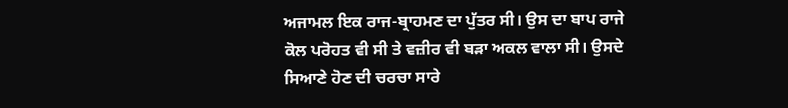ਅਜਾਮਲ ਇਕ ਰਾਜ-ਬ੍ਰਾਹਮਣ ਦਾ ਪੁੱਤਰ ਸੀ। ਉਸ ਦਾ ਬਾਪ ਰਾਜੇ ਕੋਲ ਪਰੋਹਤ ਵੀ ਸੀ ਤੇ ਵਜ਼ੀਰ ਵੀ ਬੜਾ ਅਕਲ ਵਾਲਾ ਸੀ। ਉਸਦੇ ਸਿਆਣੇ ਹੋਣ ਦੀ ਚਰਚਾ ਸਾਰੇ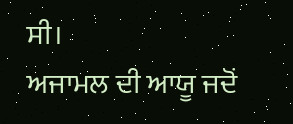ਸੀ।
ਅਜਾਮਲ ਦੀ ਆਯੂ ਜਦੋਂ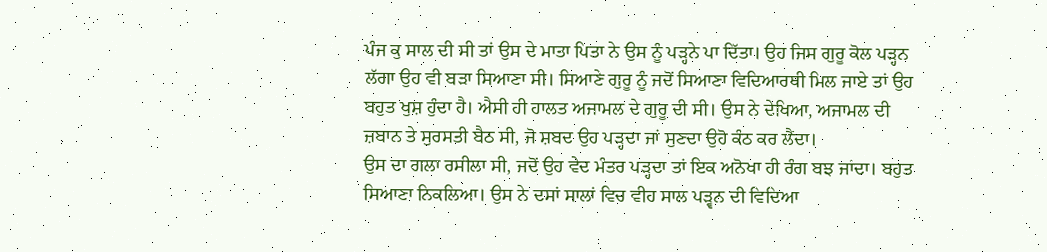ਪੰਜ ਕੁ ਸਾਲ ਦੀ ਸੀ ਤਾਂ ਉਸ ਦੇ ਮਾਤਾ ਪਿਤਾ ਨੇ ਉਸ ਨੂੰ ਪੜ੍ਹਨੇ ਪਾ ਦਿੱਤਾ। ਉਹ ਜਿਸ ਗੁਰੂ ਕੋਲ ਪੜ੍ਹਨ ਲੱਗਾ ਉਹ ਵੀ ਬੜਾ ਸਿਆਣਾ ਸੀ। ਸਿਆਣੇ ਗੁਰੂ ਨੂੰ ਜਦੋਂ ਸਿਆਣਾ ਵਿਦਿਆਰਥੀ ਮਿਲ ਜਾਏ ਤਾਂ ਉਹ ਬਹੁਤ ਖੁਸ਼ ਹੁੰਦਾ ਹੈ। ਐਸੀ ਹੀ ਹਾਲਤ ਅਜਾਮਲ ਦੇ ਗੁਰੂ ਦੀ ਸੀ। ਉਸ ਨੇ ਦੇਖਿਆ, ਅਜਾਮਲ ਦੀ ਜ਼ਬਾਨ ਤੇ ਸੁਰਸਤੀ ਬੈਠ ਸੀ, ਜੋ ਸ਼ਬਦ ਉਹ ਪੜ੍ਹਦਾ ਜਾਂ ਸੁਣਦਾ ਉਹੋ ਕੰਠ ਕਰ ਲੈਂਦਾ।
ਉਸ ਦਾ ਗਲਾ ਰਸੀਲਾ ਸੀ, ਜਦੋਂ ਉਹ ਵੇਦ ਮੰਤਰ ਪੜ੍ਹਦਾ ਤਾਂ ਇਕ ਅਨੋਖਾ ਹੀ ਰੰਗ ਬਝ ਜਾਂਦਾ। ਬਹੁਤ ਸਿਆਣਾ ਨਿਕਲਿਆ। ਉਸ ਨੇ ਦਸਾਂ ਸਾਲਾਂ ਵਿਚ ਵੀਹ ਸਾਲ ਪੜ੍ਵਨ ਦੀ ਵਿਦਿਆ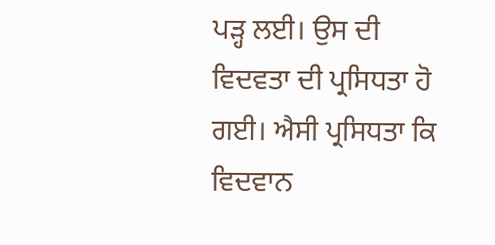ਪੜ੍ਹ ਲਈ। ਉਸ ਦੀ ਵਿਦਵਤਾ ਦੀ ਪ੍ਰਸਿਧਤਾ ਹੋ ਗਈ। ਐਸੀ ਪ੍ਰਸਿਧਤਾ ਕਿ ਵਿਦਵਾਨ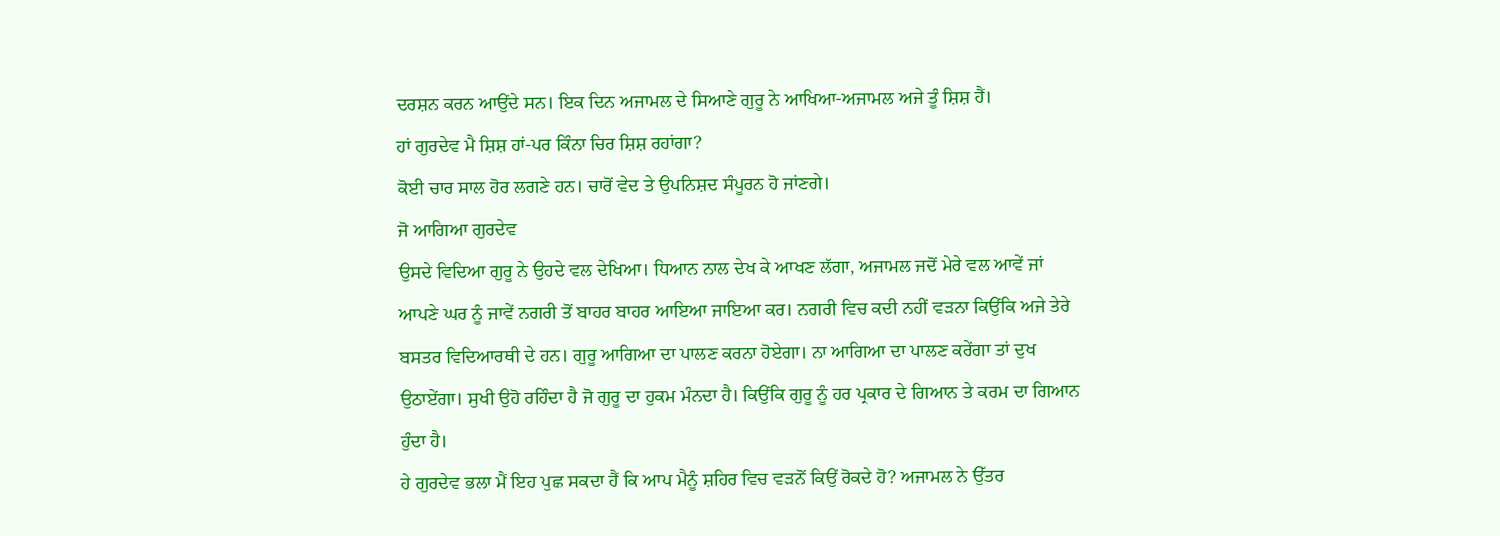ਦਰਸ਼ਨ ਕਰਨ ਆਉਂਦੇ ਸਨ। ਇਕ ਦਿਨ ਅਜਾਮਲ ਦੇ ਸਿਆਣੇ ਗੁਰੂ ਨੇ ਆਖਿਆ-ਅਜਾਮਲ ਅਜੇ ਤੂੰ ਸ਼ਿਸ਼ ਹੈਂ।
ਹਾਂ ਗੁਰਦੇਵ ਮੈ ਸ਼ਿਸ਼ ਹਾਂ-ਪਰ ਕਿੰਨਾ ਚਿਰ ਸ਼ਿਸ਼ ਰਹਾਂਗਾ?
ਕੋਈ ਚਾਰ ਸਾਲ ਹੋਰ ਲਗਣੇ ਹਨ। ਚਾਰੋਂ ਵੇਦ ਤੇ ਉਪਨਿਸ਼ਦ ਸੰਪੂਰਨ ਹੋ ਜਾਂਣਗੇ।
ਜੋ ਆਗਿਆ ਗੁਰਦੇਵ
ਉਸਦੇ ਵਿਦਿਆ ਗੁਰੂ ਨੇ ਉਹਦੇ ਵਲ ਦੇਖਿਆ। ਧਿਆਨ ਨਾਲ ਦੇਖ ਕੇ ਆਖਣ ਲੱਗਾ, ਅਜਾਮਲ ਜਦੋਂ ਮੇਰੇ ਵਲ ਆਵੇਂ ਜਾਂ ਆਪਣੇ ਘਰ ਨੂੰ ਜਾਵੇਂ ਨਗਰੀ ਤੋਂ ਬਾਹਰ ਬਾਹਰ ਆਇਆ ਜਾਇਆ ਕਰ। ਨਗਰੀ ਵਿਚ ਕਦੀ ਨਹੀਂ ਵੜਨਾ ਕਿਉਂਕਿ ਅਜੇ ਤੇਰੇ ਬਸਤਰ ਵਿਦਿਆਰਥੀ ਦੇ ਹਨ। ਗੁਰੂ ਆਗਿਆ ਦਾ ਪਾਲਣ ਕਰਨਾ ਹੋਏਗਾ। ਨਾ ਆਗਿਆ ਦਾ ਪਾਲਣ ਕਰੇਂਗਾ ਤਾਂ ਦੁਖ ਉਠਾਏਂਗਾ। ਸੁਖੀ ਉਹੋ ਰਹਿੰਦਾ ਹੈ ਜੋ ਗੁਰੂ ਦਾ ਹੁਕਮ ਮੰਨਦਾ ਹੈ। ਕਿਉਂਕਿ ਗੁਰੂ ਨੂੰ ਹਰ ਪ੍ਰਕਾਰ ਦੇ ਗਿਆਨ ਤੇ ਕਰਮ ਦਾ ਗਿਆਨ ਹੁੰਦਾ ਹੈ।
ਹੇ ਗੁਰਦੇਵ ਭਲਾ ਮੈਂ ਇਹ ਪੁਛ ਸਕਦਾ ਹੈਂ ਕਿ ਆਪ ਮੈਨੂੰ ਸ਼ਹਿਰ ਵਿਚ ਵੜਨੋਂ ਕਿਉਂ ਰੋਕਦੇ ਹੋ? ਅਜਾਮਲ ਨੇ ਉੱਤਰ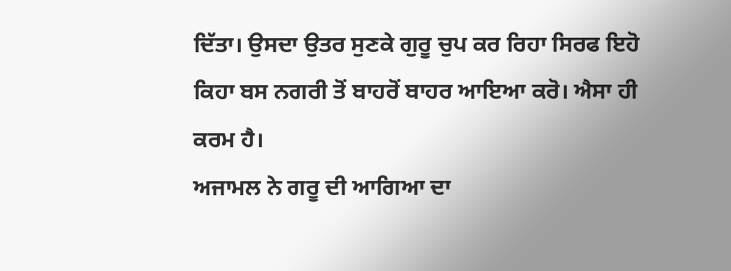ਦਿੱਤਾ। ਉਸਦਾ ਉਤਰ ਸੁਣਕੇ ਗੁਰੂ ਚੁਪ ਕਰ ਰਿਹਾ ਸਿਰਫ ਇਹੋ ਕਿਹਾ ਬਸ ਨਗਰੀ ਤੋਂ ਬਾਹਰੋਂ ਬਾਹਰ ਆਇਆ ਕਰੋ। ਐਸਾ ਹੀ ਕਰਮ ਹੈ।
ਅਜਾਮਲ ਨੇ ਗਰੂ ਦੀ ਆਗਿਆ ਦਾ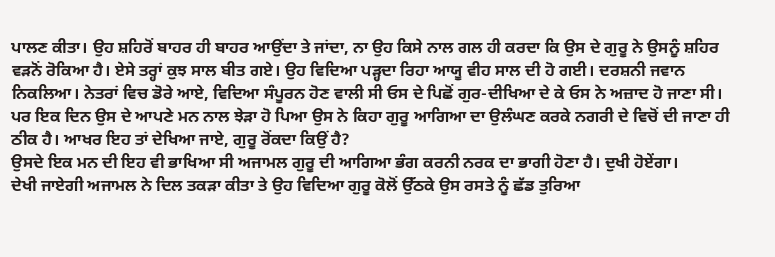ਪਾਲਣ ਕੀਤਾ। ਉਹ ਸ਼ਹਿਰੋਂ ਬਾਹਰ ਹੀ ਬਾਹਰ ਆਉਂਦਾ ਤੇ ਜਾਂਦਾ, ਨਾ ਉਹ ਕਿਸੇ ਨਾਲ ਗਲ ਹੀ ਕਰਦਾ ਕਿ ਉਸ ਦੇ ਗੁਰੂ ਨੇ ਉਸਨੂੰ ਸ਼ਹਿਰ ਵੜਨੋਂ ਰੋਕਿਆ ਹੈ। ਏਸੇ ਤਰ੍ਹਾਂ ਕੁਝ ਸਾਲ ਬੀਤ ਗਏ। ਉਹ ਵਿਦਿਆ ਪੜ੍ਹਦਾ ਰਿਹਾ ਆਯੂ ਵੀਹ ਸਾਲ ਦੀ ਹੋ ਗਈ। ਦਰਸ਼ਨੀ ਜਵਾਨ ਨਿਕਲਿਆ। ਨੇਤਰਾਂ ਵਿਚ ਡੋਰੇ ਆਏ, ਵਿਦਿਆ ਸੰਪੂਰਨ ਹੋਣ ਵਾਲੀ ਸੀ ਓਸ ਦੇ ਪਿਛੋਂ ਗੁਰ-ਦੀਖਿਆ ਦੇ ਕੇ ਓਸ ਨੇ ਅਜ਼ਾਦ ਹੋ ਜਾਣਾ ਸੀ।
ਪਰ ਇਕ ਦਿਨ ਉਸ ਦੇ ਆਪਣੇ ਮਨ ਨਾਲ ਝੇੜਾ ਹੋ ਪਿਆ ਉਸ ਨੇ ਕਿਹਾ ਗੁਰੂ ਆਗਿਆ ਦਾ ਉਲੰਘਣ ਕਰਕੇ ਨਗਰੀ ਦੇ ਵਿਚੋਂ ਦੀ ਜਾਣਾ ਹੀ ਠੀਕ ਹੈ। ਆਖਰ ਇਹ ਤਾਂ ਦੇਖਿਆ ਜਾਏ, ਗੁਰੂ ਰੋਂਕਦਾ ਕਿਉਂ ਹੈ?
ਉਸਦੇ ਇਕ ਮਨ ਦੀ ਇਹ ਵੀ ਭਾਖਿਆ ਸੀ ਅਜਾਮਲ ਗੁਰੂ ਦੀ ਆਗਿਆ ਭੰਗ ਕਰਨੀ ਨਰਕ ਦਾ ਭਾਗੀ ਹੋਣਾ ਹੈ। ਦੁਖੀ ਹੋਏਂਗਾ।
ਦੇਖੀ ਜਾਏਗੀ ਅਜਾਮਲ ਨੇ ਦਿਲ ਤਕੜਾ ਕੀਤਾ ਤੇ ਉਹ ਵਿਦਿਆ ਗੁਰੂ ਕੋਲੋਂ ਉੱਠਕੇ ਉਸ ਰਸਤੇ ਨੂੰ ਛੱਡ ਤੁਰਿਆ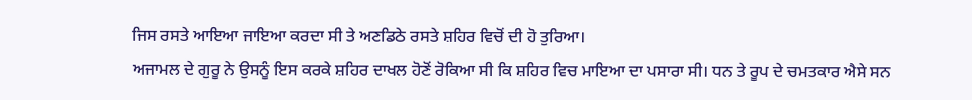ਜਿਸ ਰਸਤੇ ਆਇਆ ਜਾਇਆ ਕਰਦਾ ਸੀ ਤੇ ਅਣਡਿਠੇ ਰਸਤੇ ਸ਼ਹਿਰ ਵਿਚੋਂ ਦੀ ਹੋ ਤੁਰਿਆ।
ਅਜਾਮਲ ਦੇ ਗੁਰੂ ਨੇ ਉਸਨੂੰ ਇਸ ਕਰਕੇ ਸ਼ਹਿਰ ਦਾਖਲ ਹੋਣੋਂ ਰੋਕਿਆ ਸੀ ਕਿ ਸ਼ਹਿਰ ਵਿਚ ਮਾਇਆ ਦਾ ਪਸਾਰਾ ਸੀ। ਧਨ ਤੇ ਰੂਪ ਦੇ ਚਮਤਕਾਰ ਐਸੇ ਸਨ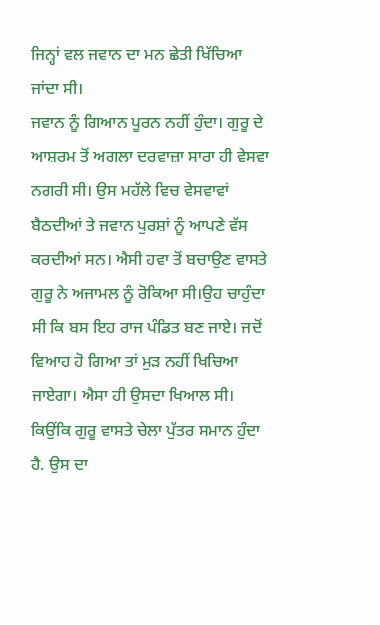ਜਿਨ੍ਹਾਂ ਵਲ ਜਵਾਨ ਦਾ ਮਨ ਛੇਤੀ ਖਿੱਚਿਆ ਜਾਂਦਾ ਸੀ।
ਜਵਾਨ ਨੂੰ ਗਿਆਨ ਪੂਰਨ ਨਹੀਂ ਹੁੰਦਾ। ਗੁਰੂ ਦੇ ਆਸ਼ਰਮ ਤੋਂ ਅਗਲਾ ਦਰਵਾਜ਼ਾ ਸਾਰਾ ਹੀ ਵੇਸਵਾ ਨਗਰੀ ਸੀ। ਉਸ ਮਹੱਲੇ ਵਿਚ ਵੇਸਵਾਵਾਂ ਬੈਠਦੀਆਂ ਤੇ ਜਵਾਨ ਪੁਰਸ਼ਾਂ ਨੂੰ ਆਪਣੇ ਵੱਸ ਕਰਦੀਆਂ ਸਨ। ਐਸੀ ਹਵਾ ਤੋਂ ਬਚਾਉਣ ਵਾਸਤੇ ਗੁਰੂ ਨੇ ਅਜਾਮਲ ਨੂੰ ਰੋਕਿਆ ਸੀ।ਉਹ ਚਾਹੁੰਦਾ ਸੀ ਕਿ ਬਸ ਇਹ ਰਾਜ ਪੰਡਿਤ ਬਣ ਜਾਏ। ਜਦੋਂ ਵਿਆਹ ਹੋ ਗਿਆ ਤਾਂ ਮੁੜ ਨਹੀਂ ਖਿਚਿਆ ਜਾਏਗਾ। ਐਸਾ ਹੀ ਉਸਦਾ ਖਿਆਲ ਸੀ। ਕਿਉਂਕਿ ਗੁਰੂ ਵਾਸਤੇ ਚੇਲਾ ਪੁੱਤਰ ਸਮਾਨ ਹੁੰਦਾ ਹੈ. ਉਸ ਦਾ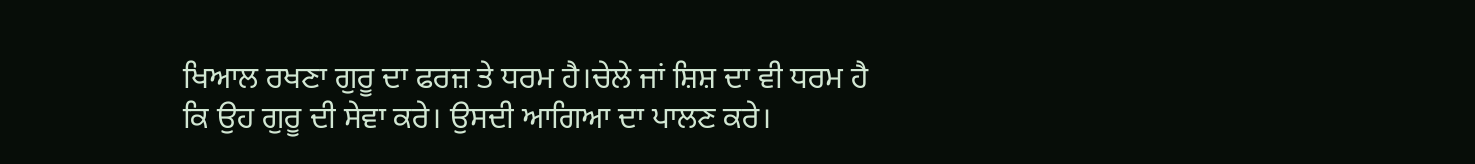ਖਿਆਲ ਰਖਣਾ ਗੁਰੂ ਦਾ ਫਰਜ਼ ਤੇ ਧਰਮ ਹੈ।ਚੇਲੇ ਜਾਂ ਸ਼ਿਸ਼ ਦਾ ਵੀ ਧਰਮ ਹੈ ਕਿ ਉਹ ਗੁਰੂ ਦੀ ਸੇਵਾ ਕਰੇ। ਉਸਦੀ ਆਗਿਆ ਦਾ ਪਾਲਣ ਕਰੇ।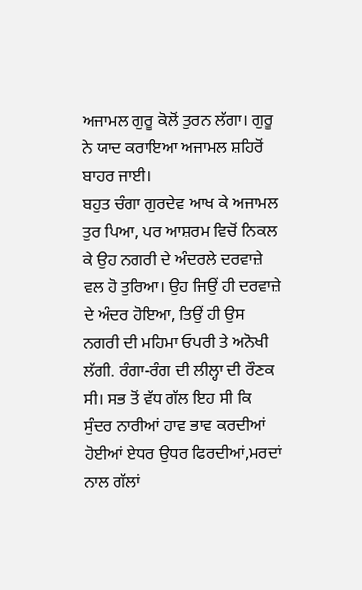ਅਜਾਮਲ ਗੁਰੂ ਕੋਲੋਂ ਤੁਰਨ ਲੱਗਾ। ਗੁਰੂ ਨੇ ਯਾਦ ਕਰਾਇਆ ਅਜਾਮਲ ਸ਼ਹਿਰੋਂ ਬਾਹਰ ਜਾਈ।
ਬਹੁਤ ਚੰਗਾ ਗੁਰਦੇਵ ਆਖ ਕੇ ਅਜਾਮਲ ਤੁਰ ਪਿਆ, ਪਰ ਆਸ਼ਰਮ ਵਿਚੋਂ ਨਿਕਲ ਕੇ ਉਹ ਨਗਰੀ ਦੇ ਅੰਦਰਲੇ ਦਰਵਾਜ਼ੇ ਵਲ ਹੋ ਤੁਰਿਆ। ਉਹ ਜਿਉਂ ਹੀ ਦਰਵਾਜ਼ੇ ਦੇ ਅੰਦਰ ਹੋਇਆ, ਤਿਉਂ ਹੀ ਉਸ ਨਗਰੀ ਦੀ ਮਹਿਮਾ ਓਪਰੀ ਤੇ ਅਨੋਖੀ ਲੱਗੀ. ਰੰਗਾ-ਰੰਗ ਦੀ ਲੀਲ੍ਹਾ ਦੀ ਰੌਣਕ ਸੀ। ਸਭ ਤੋਂ ਵੱਧ ਗੱਲ ਇਹ ਸੀ ਕਿ ਸੁੰਦਰ ਨਾਰੀਆਂ ਹਾਵ ਭਾਵ ਕਰਦੀਆਂ ਹੋਈਆਂ ਏਧਰ ਉਧਰ ਫਿਰਦੀਆਂ,ਮਰਦਾਂ ਨਾਲ ਗੱਲਾਂ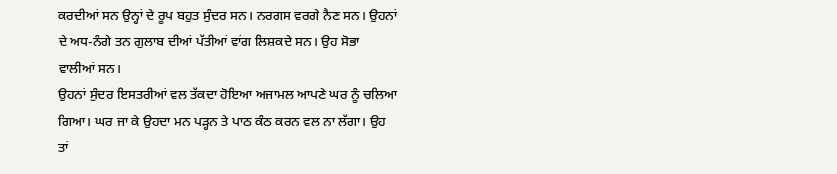ਕਰਦੀਆਂ ਸਨ ਉਨ੍ਹਾਂ ਦੇ ਰੂਪ ਬਹੁਤ ਸੁੰਦਰ ਸਨ। ਨਰਗਸ ਵਰਗੇ ਨੈਣ ਸਨ। ਉਹਨਾਂ ਦੇ ਅਧ-ਨੰਗੇ ਤਨ ਗੁਲਾਬ ਦੀਆਂ ਪੱਤੀਆਂ ਵਾਂਗ ਲਿਸ਼ਕਦੇ ਸਨ। ਉਹ ਸੋਭਾ ਵਾਲੀਆਂ ਸਨ।
ਉਹਨਾਂ ਸੁੰਦਰ ਇਸਤਰੀਆਂ ਵਲ ਤੱਕਦਾ ਹੋਇਆ ਅਜਾਮਲ ਆਪਣੇ ਘਰ ਨੂੰ ਚਲਿਆ ਗਿਆ। ਘਰ ਜਾ ਕੇ ਉਹਦਾ ਮਨ ਪੜ੍ਹਨ ਤੇ ਪਾਠ ਕੰਠ ਕਰਨ ਵਲ ਨਾ ਲੱਗਾ। ਉਹ ਤਾਂ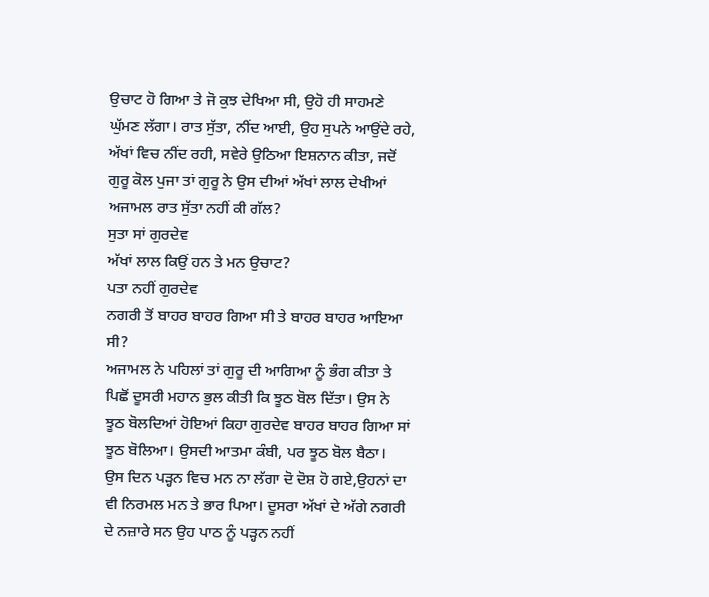ਉਚਾਟ ਹੋ ਗਿਆ ਤੇ ਜੋ ਕੁਝ ਦੇਖਿਆ ਸੀ, ਉਹੋ ਹੀ ਸਾਹਮਣੇ ਘੁੱਮਣ ਲੱਗਾ। ਰਾਤ ਸੁੱਤਾ, ਨੀਂਦ ਆਈ, ਉਹ ਸੁਪਨੇ ਆਉਂਦੇ ਰਹੇ, ਅੱਖਾਂ ਵਿਚ ਨੀਂਦ ਰਹੀ, ਸਵੇਰੇ ਉਠਿਆ ਇਸ਼ਨਾਨ ਕੀਤਾ, ਜਦੋਂ ਗੁਰੂ ਕੋਲ ਪੁਜਾ ਤਾਂ ਗੁਰੂ ਨੇ ਉਸ ਦੀਆਂ ਅੱਖਾਂ ਲਾਲ ਦੇਖੀਆਂ ਅਜਾਮਲ ਰਾਤ ਸੁੱਤਾ ਨਹੀਂ ਕੀ ਗੱਲ?
ਸੁਤਾ ਸਾਂ ਗੁਰਦੇਵ
ਅੱਖਾਂ ਲਾਲ ਕਿਉਂ ਹਨ ਤੇ ਮਨ ਉਚਾਟ?
ਪਤਾ ਨਹੀਂ ਗੁਰਦੇਵ
ਨਗਰੀ ਤੋਂ ਬਾਹਰ ਬਾਹਰ ਗਿਆ ਸੀ ਤੇ ਬਾਹਰ ਬਾਹਰ ਆਇਆ ਸੀ?
ਅਜਾਮਲ ਨੇ ਪਹਿਲਾਂ ਤਾਂ ਗੁਰੂ ਦੀ ਆਗਿਆ ਨੂੰ ਭੰਗ ਕੀਤਾ ਤੇ ਪਿਛੋਂ ਦੂਸਰੀ ਮਹਾਨ ਭੁਲ ਕੀਤੀ ਕਿ ਝੂਠ ਬੋਲ ਦਿੱਤਾ। ਉਸ ਨੇ ਝੂਠ ਬੋਲਦਿਆਂ ਹੋਇਆਂ ਕਿਹਾ ਗੁਰਦੇਵ ਬਾਹਰ ਬਾਹਰ ਗਿਆ ਸਾਂ ਝੂਠ ਬੋਲਿਆ। ਉਸਦੀ ਆਤਮਾ ਕੰਬੀ, ਪਰ ਝੂਠ ਬੋਲ ਬੈਠਾ।
ਉਸ ਦਿਨ ਪੜ੍ਹਨ ਵਿਚ ਮਨ ਨਾ ਲੱਗਾ ਦੋ ਦੋਸ਼ ਹੋ ਗਏ,ਉਹਨਾਂ ਦਾ ਵੀ ਨਿਰਮਲ ਮਨ ਤੇ ਭਾਰ ਪਿਆ। ਦੂਸਰਾ ਅੱਖਾਂ ਦੇ ਅੱਗੇ ਨਗਰੀ ਦੇ ਨਜ਼ਾਰੇ ਸਨ ਉਹ ਪਾਠ ਨੂੰ ਪੜ੍ਹਨ ਨਹੀਂ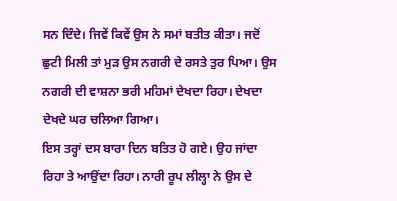ਸਨ ਦਿੰਦੇ। ਜਿਵੇਂ ਕਿਵੇਂ ਉਸ ਨੇ ਸਮਾਂ ਬਤੀਤ ਕੀਤਾ। ਜਦੋਂ ਛੁਟੀ ਮਿਲੀ ਤਾਂ ਮੁੜ ਉਸ ਨਗਰੀ ਦੇ ਰਸਤੇ ਤੁਰ ਪਿਆ। ਉਸ ਨਗਰੀ ਦੀ ਵਾਸ਼ਨਾ ਭਰੀ ਮਹਿਮਾਂ ਦੇਖਦਾ ਰਿਹਾ। ਦੇਖਦਾ ਦੇਖਦੇ ਘਰ ਚਲਿਆ ਗਿਆ।
ਇਸ ਤਰ੍ਹਾਂ ਦਸ ਬਾਰਾ ਦਿਨ ਬਤਿਤ ਹੋ ਗਏ। ਉਹ ਜਾਂਦਾ ਰਿਹਾ ਤੇ ਆਉਂਦਾ ਰਿਹਾ। ਨਾਰੀ ਰੂਪ ਲੀਲ੍ਹਾ ਨੇ ਉਸ ਦੇ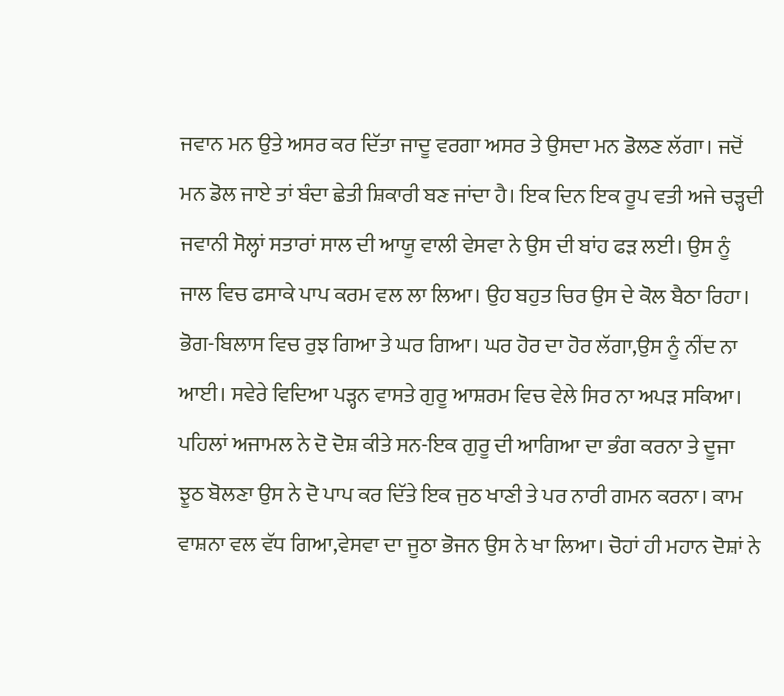ਜਵਾਨ ਮਨ ਉਤੇ ਅਸਰ ਕਰ ਦਿੱਤਾ ਜਾਦੂ ਵਰਗਾ ਅਸਰ ਤੇ ਉਸਦਾ ਮਨ ਡੋਲਣ ਲੱਗਾ। ਜਦੋਂ ਮਨ ਡੋਲ ਜਾਏ ਤਾਂ ਬੰਦਾ ਛੇਤੀ ਸ਼ਿਕਾਰੀ ਬਣ ਜਾਂਦਾ ਹੈ। ਇਕ ਦਿਨ ਇਕ ਰੂਪ ਵਤੀ ਅਜੇ ਚੜ੍ਹਦੀ ਜਵਾਨੀ ਸੋਲ੍ਹਾਂ ਸਤਾਰਾਂ ਸਾਲ ਦੀ ਆਯੂ ਵਾਲੀ ਵੇਸਵਾ ਨੇ ਉਸ ਦੀ ਬਾਂਹ ਫੜ ਲਈ। ਉਸ ਨੂੰ ਜਾਲ ਵਿਚ ਫਸਾਕੇ ਪਾਪ ਕਰਮ ਵਲ ਲਾ ਲਿਆ। ਉਹ ਬਹੁਤ ਚਿਰ ਉਸ ਦੇ ਕੋਲ ਬੈਠਾ ਰਿਹਾ। ਭੋਗ-ਬਿਲਾਸ ਵਿਚ ਰੁਝ ਗਿਆ ਤੇ ਘਰ ਗਿਆ। ਘਰ ਹੋਰ ਦਾ ਹੋਰ ਲੱਗਾ,ਉਸ ਨੂੰ ਨੀਂਦ ਨਾ ਆਈ। ਸਵੇਰੇ ਵਿਦਿਆ ਪੜ੍ਹਨ ਵਾਸਤੇ ਗੁਰੂ ਆਸ਼ਰਮ ਵਿਚ ਵੇਲੇ ਸਿਰ ਨਾ ਅਪੜ ਸਕਿਆ।
ਪਹਿਲਾਂ ਅਜਾਮਲ ਨੇ ਦੋ ਦੋਸ਼ ਕੀਤੇ ਸਨ-ਇਕ ਗੁਰੂ ਦੀ ਆਗਿਆ ਦਾ ਭੰਗ ਕਰਨਾ ਤੇ ਦੂਜਾ ਝੂਠ ਬੋਲਣਾ ਉਸ ਨੇ ਦੋ ਪਾਪ ਕਰ ਦਿੱਤੇ ਇਕ ਜੁਠ ਖਾਣੀ ਤੇ ਪਰ ਨਾਰੀ ਗਮਨ ਕਰਨਾ। ਕਾਮ ਵਾਸ਼ਨਾ ਵਲ ਵੱਧ ਗਿਆ,ਵੇਸਵਾ ਦਾ ਜੂਠਾ ਭੋਜਨ ਉਸ ਨੇ ਖਾ ਲਿਆ। ਚੋਹਾਂ ਹੀ ਮਹਾਨ ਦੋਸ਼ਾਂ ਨੇ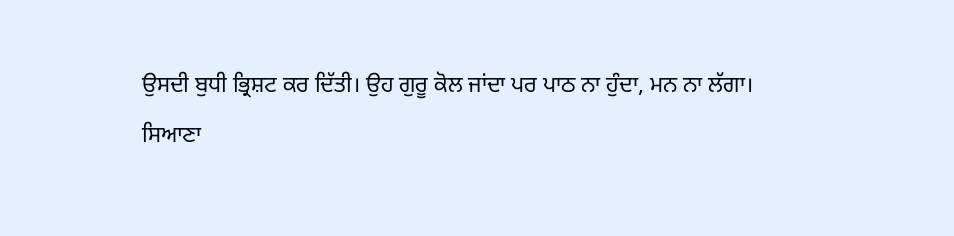ਉਸਦੀ ਬੁਧੀ ਭ੍ਰਿਸ਼ਟ ਕਰ ਦਿੱਤੀ। ਉਹ ਗੁਰੂ ਕੋਲ ਜਾਂਦਾ ਪਰ ਪਾਠ ਨਾ ਹੁੰਦਾ, ਮਨ ਨਾ ਲੱਗਾ।
ਸਿਆਣਾ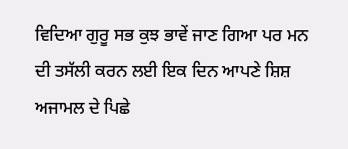ਵਿਦਿਆ ਗੁਰੂ ਸਭ ਕੁਝ ਭਾਵੇਂ ਜਾਣ ਗਿਆ ਪਰ ਮਨ ਦੀ ਤਸੱਲੀ ਕਰਨ ਲਈ ਇਕ ਦਿਨ ਆਪਣੇ ਸ਼ਿਸ਼ ਅਜਾਮਲ ਦੇ ਪਿਛੇ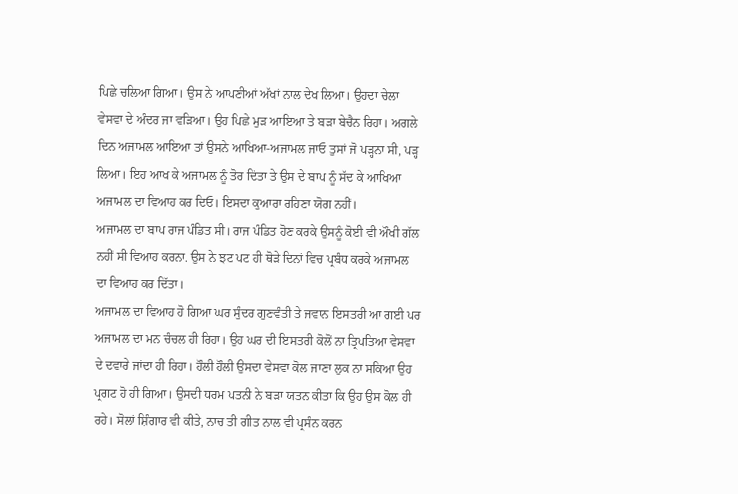ਪਿਛੇ ਚਲਿਆ ਗਿਆ। ਉਸ ਨੇ ਆਪਣੀਆਂ ਅੱਖਾਂ ਨਾਲ ਦੇਖ ਲਿਆ। ਉਹਦਾ ਚੇਲਾ ਵੇਸਵਾ ਦੇ ਅੰਦਰ ਜਾ ਵੜਿਆ। ਉਹ ਪਿਛੇ ਮੁੜ ਆਇਆ ਤੇ ਬੜਾ ਬੇਚੈਨ ਰਿਹਾ। ਅਗਲੇ ਦਿਨ ਅਜਾਮਲ ਆਇਆ ਤਾਂ ਉਸਨੇ ਆਖਿਆ-ਅਜਾਮਲ ਜਾਓ ਤੁਸਾਂ ਜੋ ਪੜ੍ਹਨਾ ਸੀ, ਪੜ੍ਹ ਲਿਆ। ਇਹ ਆਖ ਕੇ ਅਜਾਮਲ ਨੂੰ ਤੋਰ ਦਿਂਤਾ ਤੇ ਉਸ ਦੇ ਬਾਪ ਨੂੰ ਸੱਦ ਕੇ ਆਖਿਆ ਅਜਾਮਲ ਦਾ ਵਿਆਹ ਕਰ ਦਿਓ। ਇਸਦਾ ਕੁਆਰਾ ਰਹਿਣਾ ਯੋਗ ਨਹੀਂ।
ਅਜਾਮਲ ਦਾ ਬਾਪ ਰਾਜ ਪੰਡਿਤ ਸੀ। ਰਾਜ ਪੰਡਿਤ ਹੋਣ ਕਰਕੇ ਉਸਨੂੰ ਕੋਈ ਵੀ ਔਖੀ ਗੱਲ ਨਹੀਂ ਸੀ ਵਿਆਹ ਕਰਨਾ. ਉਸ ਨੇ ਝਟ ਪਟ ਹੀ ਥੋੜੇ ਦਿਨਾਂ ਵਿਚ ਪ੍ਰਬੰਧ ਕਰਕੇ ਅਜਾਮਲ ਦਾ ਵਿਆਹ ਕਰ ਦਿੱਤਾ।
ਅਜਾਮਲ ਦਾ ਵਿਆਹ ਹੋ ਗਿਆ ਘਰ ਸੁੰਦਰ ਗੁਣਵੰਤੀ ਤੇ ਜਵਾਨ ਇਸਤਰੀ ਆ ਗਈ ਪਰ ਅਜਾਮਲ ਦਾ ਮਨ ਚੰਚਲ ਹੀ ਰਿਹਾ। ਉਹ ਘਰ ਦੀ ਇਸਤਰੀ ਕੋਲੋਂ ਨਾ ਤ੍ਰਿਪਤਿਆ ਵੇਸਵਾ ਦੇ ਦਵਾਰੇ ਜਾਂਦਾ ਹੀ ਰਿਹਾ। ਹੌਲੀ ਹੌਲੀ ਉਸਦਾ ਵੇਸਵਾ ਕੋਲ ਜਾਣਾ ਲੁਕ ਨਾ ਸਕਿਆ ਉਹ ਪ੍ਰਗਟ ਹੋ ਹੀ ਗਿਆ। ਉਸਦੀ ਧਰਮ ਪਤਨੀ ਨੇ ਬੜਾ ਯਤਨ ਕੀਤਾ ਕਿ ਉਹ ਉਸ ਕੋਲ ਹੀ ਰਹੇ। ਸੋਲਾਂ ਸ਼ਿੰਗਾਰ ਵੀ ਕੀਤੇ, ਨਾਚ ਤੀ ਗੀਤ ਨਾਲ ਵੀ ਪ੍ਰਸੰਨ ਕਰਨ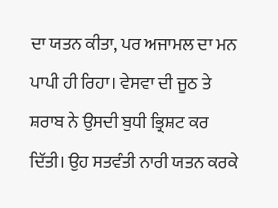ਦਾ ਯਤਨ ਕੀਤਾ, ਪਰ ਅਜਾਮਲ ਦਾ ਮਨ ਪਾਪੀ ਹੀ ਰਿਹਾ। ਵੇਸਵਾ ਦੀ ਜੂਠ ਤੇ ਸ਼ਰਾਬ ਨੇ ਉਸਦੀ ਬੁਧੀ ਭ੍ਰਿਸ਼ਟ ਕਰ ਦਿੱਤੀ। ਉਹ ਸਤਵੰਤੀ ਨਾਰੀ ਯਤਨ ਕਰਕੇ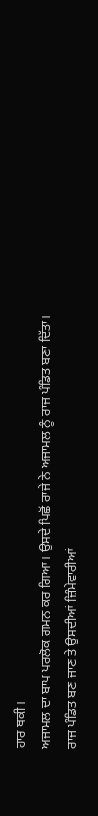ਹਾਰ ਥਕੀ।
ਅਜਾਮਲ ਦਾ ਬਾਪ ਪਰਲੋਕ ਗਮਨ ਕਰ ਗਿਆ। ਉਸਦੇ ਪਿਛੋਂ ਰਾਜੇ ਨੇ ਅਜਾਮਲ ਨੂੰ ਰਾਜ ਪੰਡਿਤ ਬਣਾ ਦਿੱਤਾ। ਰਾਜ ਪੰਡਿਤ ਬਣ ਜਾਣ ਤੇ ਉਸਦੀਆਂ ਜ਼ਿੰਮੇਵਾਰੀਆਂ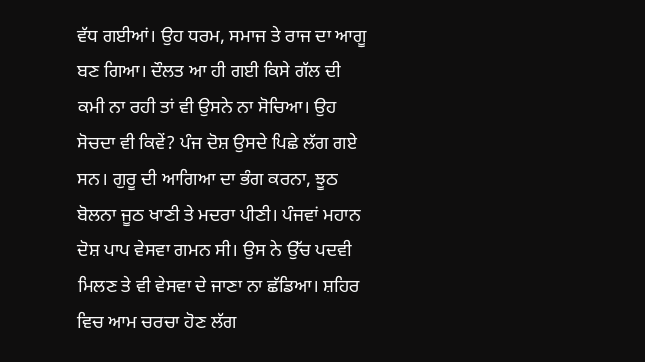ਵੱਧ ਗਈਆਂ। ਉਹ ਧਰਮ, ਸਮਾਜ ਤੇ ਰਾਜ ਦਾ ਆਗੂ ਬਣ ਗਿਆ। ਦੌਲਤ ਆ ਹੀ ਗਈ ਕਿਸੇ ਗੱਲ ਦੀ ਕਮੀ ਨਾ ਰਹੀ ਤਾਂ ਵੀ ਉਸਨੇ ਨਾ ਸੋਚਿਆ। ਉਹ ਸੋਚਦਾ ਵੀ ਕਿਵੇਂ? ਪੰਜ ਦੋਸ਼ ਉਸਦੇ ਪਿਛੇ ਲੱਗ ਗਏ ਸਨ। ਗੁਰੂ ਦੀ ਆਗਿਆ ਦਾ ਭੰਗ ਕਰਨਾ, ਝੂਠ ਬੋਲਨਾ ਜੂਠ ਖਾਣੀ ਤੇ ਮਦਰਾ ਪੀਣੀ। ਪੰਜਵਾਂ ਮਹਾਨ ਦੋਸ਼ ਪਾਪ ਵੇਸਵਾ ਗਮਨ ਸੀ। ਉਸ ਨੇ ਉੱਚ ਪਦਵੀ ਮਿਲਣ ਤੇ ਵੀ ਵੇਸਵਾ ਦੇ ਜਾਣਾ ਨਾ ਛੱਡਿਆ। ਸ਼ਹਿਰ ਵਿਚ ਆਮ ਚਰਚਾ ਹੋਣ ਲੱਗ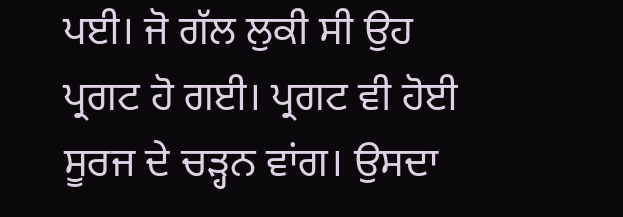ਪਈ। ਜੋ ਗੱਲ ਲੁਕੀ ਸੀ ਉਹ ਪ੍ਰਗਟ ਹੋ ਗਈ। ਪ੍ਰਗਟ ਵੀ ਹੋਈ ਸੂਰਜ ਦੇ ਚੜ੍ਹਨ ਵਾਂਗ। ਉਸਦਾ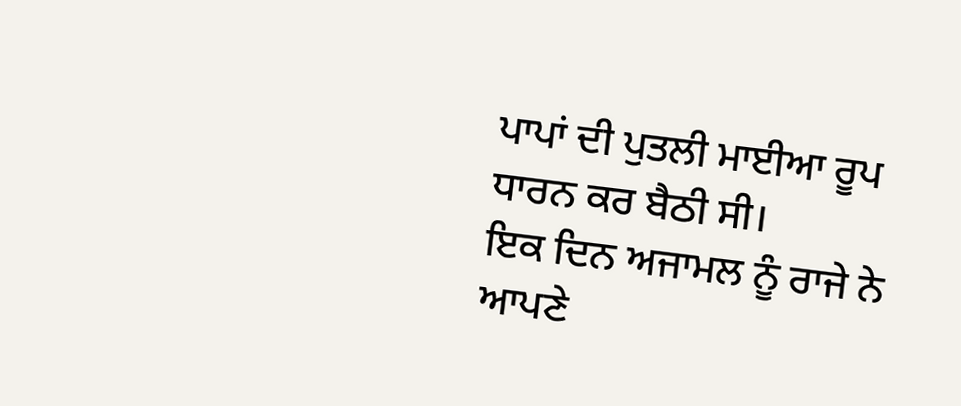ਪਾਪਾਂ ਦੀ ਪੁਤਲੀ ਮਾਈਆ ਰੂਪ ਧਾਰਨ ਕਰ ਬੈਠੀ ਸੀ।
ਇਕ ਦਿਨ ਅਜਾਮਲ ਨੂੰ ਰਾਜੇ ਨੇ ਆਪਣੇ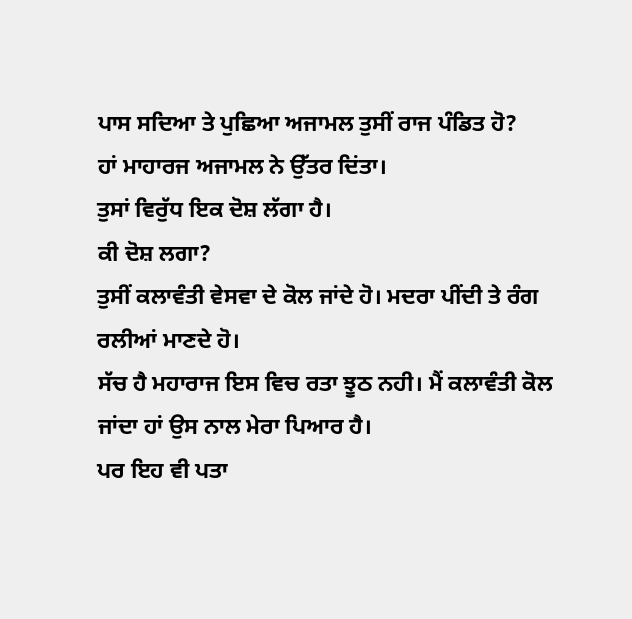ਪਾਸ ਸਦਿਆ ਤੇ ਪੁਛਿਆ ਅਜਾਮਲ ਤੁਸੀਂ ਰਾਜ ਪੰਡਿਤ ਹੋ?
ਹਾਂ ਮਾਹਾਰਜ ਅਜਾਮਲ ਨੇ ਉੱਤਰ ਦਿਂਤਾ।
ਤੁਸਾਂ ਵਿਰੁੱਧ ਇਕ ਦੋਸ਼ ਲੱਗਾ ਹੈ।
ਕੀ ਦੋਸ਼ ਲਗਾ?
ਤੁਸੀਂ ਕਲਾਵੰਤੀ ਵੇਸਵਾ ਦੇ ਕੋਲ ਜਾਂਦੇ ਹੋ। ਮਦਰਾ ਪੀਂਦੀ ਤੇ ਰੰਗ ਰਲੀਆਂ ਮਾਣਦੇ ਹੋ।
ਸੱਚ ਹੈ ਮਹਾਰਾਜ ਇਸ ਵਿਚ ਰਤਾ ਝੂਠ ਨਹੀ। ਮੈਂ ਕਲਾਵੰਤੀ ਕੋਲ ਜਾਂਦਾ ਹਾਂ ਉਸ ਨਾਲ ਮੇਰਾ ਪਿਆਰ ਹੈ।
ਪਰ ਇਹ ਵੀ ਪਤਾ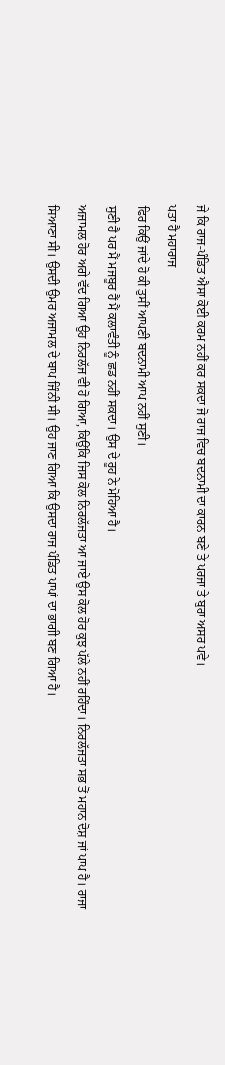ਜੇ ਕਿ ਰਾਜ-ਪੰਡਿਤ ਐਸਾ ਕੋਈ ਕਰਮ ਨਹੀਂ ਕਰ ਸਕਦਾ ਜੋ ਰਾਜ ਵਿਚ ਬਦਨਾਮੀ ਦਾ ਕਾਰਨ ਬਣੇ ਤੇ ਪਰਜਾ ਤੇ ਬੁਰਾ ਅਸਰ ਪਵੇ।
ਪਤਾ ਹੈ ਮਹਾਰਾਜ
ਫਿਰ ਕਿਉਂ ਜਾਂਦੇ ਹੋ ਕੀ ਤੁਸੀਂ ਆਪਣੀ ਬਦਨਾਮੀ ਆਪ ਨਹੀਂ ਸੁਣੀ।
ਸੁਣੀ ਹੈ ਪਰ ਮੈਂ ਮਜਬੂਰ ਹੈਂ ਮੈਂ ਕਲਾਵੰਤੀ ਨੂੰ ਛਡ ਨਹੀਂ ਸਕਦਾ। ਉਸ ਦੇ ਰੂਹ ਨੇ ਮੋਹਿਆ ਹੈ।
ਅਜਾਮਲ ਹੋਰ ਅਗੇ ਵੱਦ ਗਿਆ ਉਹ ਨਿਰਲੱਜ ਵੀ ਹੋ ਗਿਆ, ਕਿਉਂਕਿ ਜਿਸ ਕੋਲ ਨਿਰਲੱਜਤਾ ਆ ਜਾਏ ਉਸ ਕੋਲ ਹੋਰ ਕੁਝ ਪੱਲੇ ਨਹੀਂ ਰਹਿੰਦਾ। ਨਿਰਲੱਜਤਾ ਸਭ ਤੋਂ ਮਹਾਨ ਦੋਸ਼ ਜਾਂ ਪਾਪ ਹੈ। ਰਾਜਾ ਸਿਆਣਾ ਸੀ। ਉਸਦੀ ਉਮਰ ਅਜਾਮਲ ਦੇ ਬਾਪ ਜਿੰਨੀ ਸੀ। ਉਹ ਜਾਣ ਗਿਆ ਕਿ ਉਸਦਾ ਰਾਜ ਪੰਡਿਤ ਪਾਪਾਂ ਦਾ ਭਾਗੀ ਬਣ ਗਿਆ ਹੈ।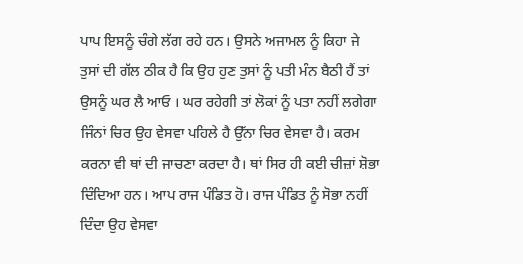ਪਾਪ ਇਸਨੂੰ ਚੰਗੇ ਲੱਗ ਰਹੇ ਹਨ। ਉਸਨੇ ਅਜਾਮਲ ਨੂੰ ਕਿਹਾ ਜੇ ਤੁਸਾਂ ਦੀ ਗੱਲ ਠੀਕ ਹੈ ਕਿ ਉਹ ਹੁਣ ਤੁਸਾਂ ਨੂੰ ਪਤੀ ਮੰਨ ਬੈਠੀ ਹੈਂ ਤਾਂ ਉਸਨੂੰ ਘਰ ਲੈ ਆਓ । ਘਰ ਰਹੇਗੀ ਤਾਂ ਲੋਕਾਂ ਨੂੰ ਪਤਾ ਨਹੀਂ ਲਗੇਗਾ ਜਿੰਨਾਂ ਚਿਰ ਉਹ ਵੇਸਵਾ ਪਹਿਲੇ ਹੈ ਉੱਨਾ ਚਿਰ ਵੇਸਵਾ ਹੈ। ਕਰਮ ਕਰਨਾ ਵੀ ਥਾਂ ਦੀ ਜਾਚਣਾ ਕਰਦਾ ਹੈ। ਥਾਂ ਸਿਰ ਹੀ ਕਈ ਚੀਜ਼ਾਂ ਸ਼ੋਭਾ ਦਿੰਦਿਆ ਹਨ। ਆਪ ਰਾਜ ਪੰਡਿਤ ਹੋ। ਰਾਜ ਪੰਡਿਤ ਨੂੰ ਸੋਭਾ ਨਹੀਂ ਦਿੰਦਾ ਉਹ ਵੇਸਵਾ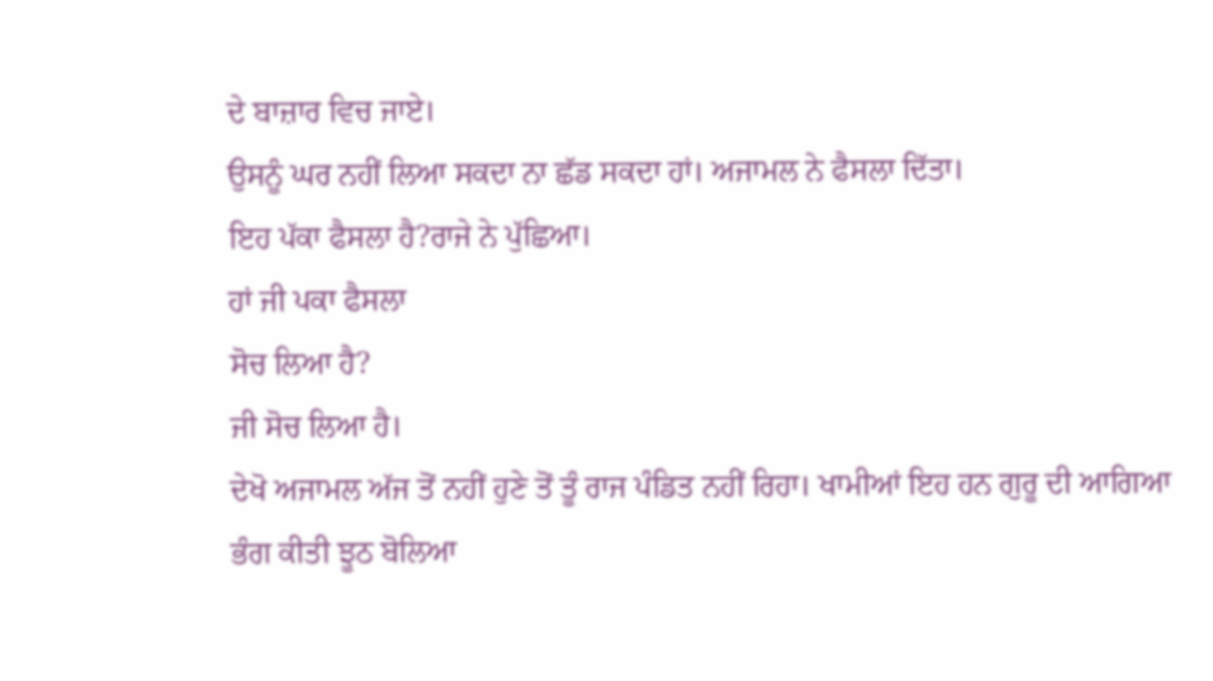ਦੇ ਬਾਜ਼ਾਰ ਵਿਚ ਜਾਏ।
ਉਸਨੂੰ ਘਰ ਨਹੀਂ ਲਿਆ ਸਕਦਾ ਨਾ ਛੱਡ ਸਕਦਾ ਹਾਂ। ਅਜਾਮਲ ਨੇ ਫੈਸਲਾ ਦਿੱਤਾ।
ਇਹ ਪੱਕਾ ਫੈਸਲਾ ਹੈ?ਰਾਜੇ ਨੇ ਪੁੱਛਿਆ।
ਹਾਂ ਜੀ ਪਕਾ ਫੈਸਲਾ
ਸੋਚ ਲਿਆ ਹੈ?
ਜੀ ਸੋਚ ਲਿਆ ਹੈ।
ਦੇਖੋ ਅਜਾਮਲ ਅੱਜ ਤੋਂ ਨਹੀਂ ਹੁਣੇ ਤੋਂ ਤੂੰ ਰਾਜ ਪੰਡਿਤ ਨਹੀਂ ਰਿਹਾ। ਖਾਮੀਆਂ ਇਹ ਹਨ ਗੁਰੂ ਦੀ ਆਗਿਆ ਭੰਗ ਕੀਤੀ ਝੂਠ ਬੋਲਿਆ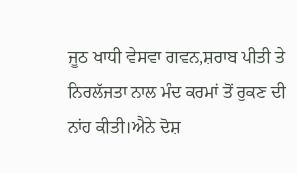ਜੂਠ ਖਾਧੀ ਵੇਸਵਾ ਗਵਨ,ਸ਼ਰਾਬ ਪੀਤੀ ਤੇ ਨਿਰਲੱਜਤਾ ਨਾਲ ਮੰਦ ਕਰਮਾਂ ਤੋਂ ਰੁਕਣ ਦੀ ਨਾਂਹ ਕੀਤੀ।ਐਨੇ ਦੋਸ਼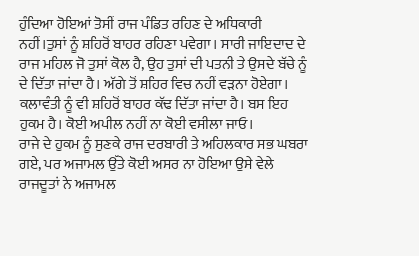ਹੁੰਦਿਆ ਹੋਇਆਂ ਤੋਸੀਂ ਰਾਜ ਪੰਡਿਤ ਰਹਿਣ ਦੇ ਅਧਿਕਾਰੀ ਨਹੀਂ।ਤੁਸਾਂ ਨੂੰ ਸ਼ਹਿਰੋਂ ਬਾਹਰ ਰਹਿਣਾ ਪਵੇਗਾ। ਸਾਰੀ ਜਾਇਦਾਦ ਦੇ ਰਾਜ ਮਹਿਲ ਜੋ ਤੁਸਾਂ ਕੋਲ ਹੈ, ਉਹ ਤੁਸਾਂ ਦੀ ਪਤਨੀ ਤੇ ਉਸਦੇ ਬੱਚੇ ਨੂੰ ਦੇ ਦਿੱਤਾ ਜਾਂਦਾ ਹੈ। ਅੱਗੇ ਤੋਂ ਸ਼ਹਿਰ ਵਿਚ ਨਹੀਂ ਵੜਨਾ ਹੋਏਗਾ। ਕਲਾਵੰਤੀ ਨੂੰ ਵੀ ਸ਼ਹਿਰੋਂ ਬਾਹਰ ਕੱਢ ਦਿੱਤਾ ਜਾਂਦਾ ਹੈ। ਬਸ ਇਹ ਹੁਕਮ ਹੈ। ਕੋਈ ਅਪੀਲ ਨਹੀਂ ਨਾ ਕੋਈ ਵਸੀਲਾ ਜਾਓ।
ਰਾਜੇ ਦੇ ਹੁਕਮ ਨੂੰ ਸੁਣਕੇ ਰਾਜ ਦਰਬਾਰੀ ਤੇ ਅਹਿਲਕਾਰ ਸਭ ਘਬਰਾ ਗਏ, ਪਰ ਅਜਾਮਲ ਉੱਤੇ ਕੋਈ ਅਸਰ ਨਾ ਹੋਇਆ ਉਸੇ ਵੇਲੇ ਰਾਜਦੂਤਾਂ ਨੇ ਅਜਾਮਲ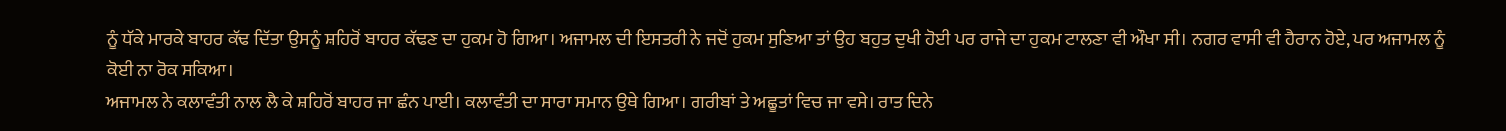ਨੂੰ ਧੱਕੇ ਮਾਰਕੇ ਬਾਹਰ ਕੱਢ ਦਿੱਤਾ ਉਸਨੂੰ ਸ਼ਹਿਰੋਂ ਬਾਹਰ ਕੱਢਣ ਦਾ ਹੁਕਮ ਹੋ ਗਿਆ। ਅਜਾਮਲ ਦੀ ਇਸਤਰੀ ਨੇ ਜਦੋਂ ਹੁਕਮ ਸੁਣਿਆ ਤਾਂ ਉਹ ਬਹੁਤ ਦੁਖੀ ਹੋਈ ਪਰ ਰਾਜੇ ਦਾ ਹੁਕਮ ਟਾਲਣਾ ਵੀ ਔਖਾ ਸੀ। ਨਗਰ ਵਾਸੀ ਵੀ ਹੈਰਾਨ ਹੋਏ, ਪਰ ਅਜਾਮਲ ਨੂੰ ਕੋਈ ਨਾ ਰੋਕ ਸਕਿਆ।
ਅਜਾਮਲ ਨੇ ਕਲਾਵੰਤੀ ਨਾਲ ਲੈ ਕੇ ਸ਼ਹਿਰੋਂ ਬਾਹਰ ਜਾ ਛੰਨ ਪਾਈ। ਕਲਾਵੰਤੀ ਦਾ ਸਾਰਾ ਸਮਾਨ ਉਥੇ ਗਿਆ। ਗਰੀਬਾਂ ਤੇ ਅਛੂਤਾਂ ਵਿਚ ਜਾ ਵਸੇ। ਰਾਤ ਦਿਨੇ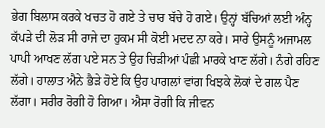ਭੇਗ ਬਿਲਾਸ ਕਰਕੇ ਖਚਤ ਹੋ ਗਏ ਤੇ ਚਾਰ ਬੱਚੇ ਹੋ ਗਏ। ਉਨ੍ਹਾਂ ਬੱਚਿਆਂ ਲਈ ਅੰਨ੍ਹ ਕੱਪੜੇ ਦੀ ਲੋੜ ਸੀ ਰਾਜੇ ਦਾ ਹੁਕਮ ਸੀ ਕੋਈ ਮਦਦ ਨਾ ਕਰੇ। ਸਾਰੇ ਉਸਨੂੰ ਅਜਾਮਲ ਪਾਪੀ ਆਖਣ ਲੱਗ ਪਏ ਸਨ ਤੇ ਉਹ ਚਿੜੀਆਂ ਪੰਛੀ ਮਾਰਕੇ ਖਾਣ ਲੱਗੇ। ਨੰਗੇ ਰਹਿਣ ਲੱਗੇ। ਹਾਲਾਤ ਐਨੇ ਭੈੜੇ ਹੋਏ ਕਿ ਉਹ ਪਾਗਲਾਂ ਵਾਂਗ ਖਿਝਕੇ ਲੋਕਾਂ ਦੇ ਗਲ ਪੈਣ ਲੱਗਾ। ਸਰੀਰ ਰੋਗੀ ਹੋ ਗਿਆ। ਐਸਾ ਰੋਗੀ ਕਿ ਜੀਵਨ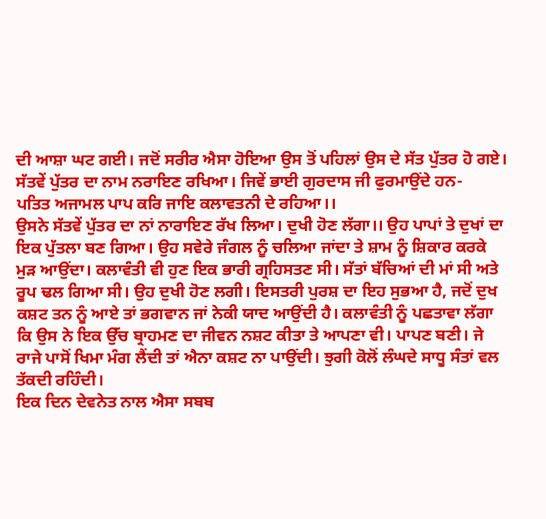ਦੀ ਆਸ਼ਾ ਘਟ ਗਈ। ਜਦੋਂ ਸਰੀਰ ਐਸਾ ਹੋਇਆ ਉਸ ਤੋਂ ਪਹਿਲਾਂ ਉਸ ਦੇ ਸੱਤ ਪੁੱਤਰ ਹੋ ਗਏ। ਸੱਤਵੇਂ ਪੁੱਤਰ ਦਾ ਨਾਮ ਨਰਾਇਣ ਰਖਿਆ। ਜਿਵੇਂ ਭਾਈ ਗੁਰਦਾਸ ਜੀ ਫੁਰਮਾਉਂਦੇ ਹਨ-
ਪਤਿਤ ਅਜਾਮਲ ਪਾਪ ਕਰਿ ਜਾਇ ਕਲਾਵਤਨੀ ਦੇ ਰਹਿਆ।।
ਉਸਨੇ ਸੱਤਵੇਂ ਪੁੱਤਰ ਦਾ ਨਾਂ ਨਾਰਾਇਣ ਰੱਖ ਲਿਆ। ਦੁਖੀ ਹੋਣ ਲੱਗਾ।। ਉਹ ਪਾਪਾਂ ਤੇ ਦੁਖਾਂ ਦਾ ਇਕ ਪੁੱਤਲਾ ਬਣ ਗਿਆ। ਉਹ ਸਵੇਰੇ ਜੰਗਲ ਨੂੰ ਚਲਿਆ ਜਾਂਦਾ ਤੇ ਸ਼ਾਮ ਨੂੰ ਸ਼ਿਕਾਰ ਕਰਕੇ ਮੁੜ ਆਉਂਦਾ। ਕਲਾਵੰਤੀ ਵੀ ਹੁਣ ਇਕ ਭਾਰੀ ਗ੍ਰਹਿਸਤਣ ਸੀ। ਸੱਤਾਂ ਬੱਚਿਆਂ ਦੀ ਮਾਂ ਸੀ ਅਤੇ ਰੂਪ ਢਲ ਗਿਆ ਸੀ। ਉਹ ਦੁਖੀ ਹੋਣ ਲਗੀ। ਇਸਤਰੀ ਪੁਰਸ਼ ਦਾ ਇਹ ਸੁਭਆ ਹੈ, ਜਦੋਂ ਦੁਖ ਕਸ਼ਟ ਤਨ ਨੂੰ ਆਏ ਤਾਂ ਭਗਵਾਨ ਜਾਂ ਨੇਕੀ ਯਾਦ ਆਉਂਦੀ ਹੈ। ਕਲਾਵੰਤੀ ਨੂੰ ਪਛਤਾਵਾ ਲੱਗਾ ਕਿ ਉਸ ਨੇ ਇਕ ਉੱਚ ਬ੍ਰਾਹਮਣ ਦਾ ਜੀਵਨ ਨਸ਼ਟ ਕੀਤਾ ਤੇ ਆਪਣਾ ਵੀ। ਪਾਪਣ ਬਣੀ। ਜੇ ਰਾਜੇ ਪਾਸੋਂ ਖਿਮਾ ਮੰਗ ਲੈਂਦੀ ਤਾਂ ਐਨਾ ਕਸ਼ਟ ਨਾ ਪਾਉਂਦੀ। ਝੁਗੀ ਕੋਲੋਂ ਲੰਘਦੇ ਸਾਧੂ ਸੰਤਾਂ ਵਲ ਤੱਕਦੀ ਰਹਿੰਦੀ।
ਇਕ ਦਿਨ ਦੇਵਨੇਤ ਨਾਲ ਐਸਾ ਸਬਬ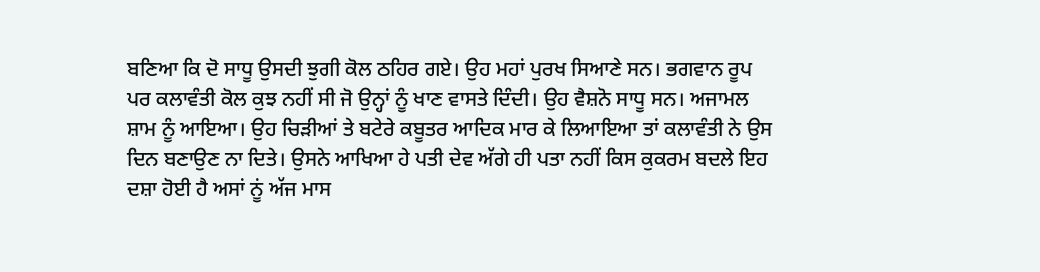ਬਣਿਆ ਕਿ ਦੋ ਸਾਧੂ ਉਸਦੀ ਝੁਗੀ ਕੋਲ ਠਹਿਰ ਗਏ। ਉਹ ਮਹਾਂ ਪੁਰਖ ਸਿਆਣੇ ਸਨ। ਭਗਵਾਨ ਰੂਪ ਪਰ ਕਲਾਵੰਤੀ ਕੋਲ ਕੁਝ ਨਹੀਂ ਸੀ ਜੋ ਉਨ੍ਹਾਂ ਨੂੰ ਖਾਣ ਵਾਸਤੇ ਦਿੰਦੀ। ਉਹ ਵੈਸ਼ਨੋ ਸਾਧੂ ਸਨ। ਅਜਾਮਲ ਸ਼ਾਮ ਨੂੰ ਆਇਆ। ਉਹ ਚਿੜੀਆਂ ਤੇ ਬਟੇਰੇ ਕਬੂਤਰ ਆਦਿਕ ਮਾਰ ਕੇ ਲਿਆਇਆ ਤਾਂ ਕਲਾਵੰਤੀ ਨੇ ਉਸ ਦਿਨ ਬਣਾਉਣ ਨਾ ਦਿਤੇ। ਉਸਨੇ ਆਖਿਆ ਹੇ ਪਤੀ ਦੇਵ ਅੱਗੇ ਹੀ ਪਤਾ ਨਹੀਂ ਕਿਸ ਕੁਕਰਮ ਬਦਲੇ ਇਹ ਦਸ਼ਾ ਹੋਈ ਹੈ ਅਸਾਂ ਨੂਂ ਅੱਜ ਮਾਸ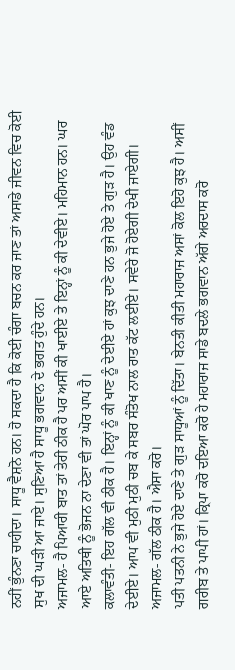ਨਹੀਂ ਭੁੰਨਣਾ ਚਾਹੀਦਾ। ਸਾਧੂ ਵੈਸ਼ਨੋ ਹਨ। ਹੋ ਸਕਦਾ ਹੈ ਕਿ ਕੋਈ ਚੰਗਾ ਬਚਨ ਕਰ ਜਾਣ ਤਾਂ ਅਸਾਡੇ ਜੀਵਨ ਵਿਚ ਕੋਈ ਸੁਖ ਦੀ ਘੜੀ ਆ ਜਾਏ। ਸੁਣਿਆ ਹੈ ਸਾਧੂ ਭਗਵਾਨ ਦੇ ਭਗਤ ਹੁੰਦੇ ਹਨ।
ਅਜਾਮਲ- ਹੈ ਪਿਆਰੀ ਬਾਤ ਤਾਂ ਤੇਰੀ ਠੀਕ ਹੈ ਪਰ ਅਸੀਂ ਕੀ ਖਾਈਏ ਤੇ ਇਨ੍ਹਾਂ ਨੂੰ ਕੀ ਦੇਵੀਏ। ਮਹਿਮਾਨ ਹਨ। ਘਰ ਆਏ ਅਤਿਥੀ ਨੂੰ ਭੋਜਨ ਨਾ ਦੇਣਾ ਵੀ ਤਾਂ ਘੋਰ ਪਾਪ ਹੈ।
ਕਲਾਵੰਤੀ- ਇਹ ਗੱਲ ਵੀ ਠੀਕ ਹੈ। ਇਨ੍ਹਾਂ ਨੂੰ ਕੀ ਖਾਣ ਨੂੰ ਦੇਈਏ ਹਾਂ ਕੁਝ ਦਾਣੇ ਹਨ ਭੁਜੇ ਹੋਏ ਤੇ ਗੁੜ ਹੈ। ਉਹ ਵੰਡ ਦੇਈਏ। ਆਪ ਵੀ ਮੁਠੀ ਮੁਠੀ ਚਬ ਕੇ ਸਬਰ ਸੰਤੋਖ ਨਾਲ ਰਾਤ ਕੱਟ ਲਈਏ। ਸਵੇਰੇ ਜੋ ਹੋਏਗੀ ਦੇਖੀ ਜਾਏਗੀ।
ਅਜਾਮਲ- ਗੱਲ ਠੀਕ ਹੈ। ਐਸਾ ਕਰੋ।
ਪਤੀ ਪਤਨੀ ਨੇ ਭੁਜੇ ਹੋਏ ਦਾਣੇ ਤੇ ਗੁੜ ਸਾਧੂਆਂ ਨੂੰ ਦਿੱਤਾ। ਬੇਨਤੀ ਕੀਤੀ ਮਹਾਰਾਜ ਅਸਾਂ ਕੋਲ ਇਹੋ ਕੁਝ ਹੈ। ਅਸੀਂ ਗਰੀਬ ਤੇ ਪਾਪੀ ਹਾਂ। ਕ੍ਰਿਪਾ ਕਰੋ ਦਇਆ ਕਰੋ ਹੇ ਮਹਾਰਾਜ ਸਾਡੇ ਬਦਲੇ ਭਗਵਾਨ ਅੱਗੇ ਅਰਦਾਸ ਕਰੋ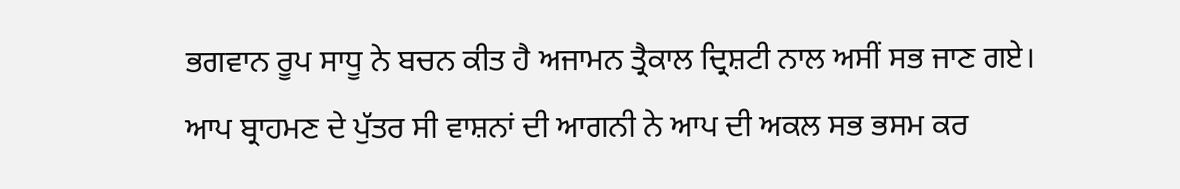ਭਗਵਾਨ ਰੂਪ ਸਾਧੂ ਨੇ ਬਚਨ ਕੀਤ ਹੈ ਅਜਾਮਨ ਤ੍ਰੈਕਾਲ ਦ੍ਰਿਸ਼ਟੀ ਨਾਲ ਅਸੀਂ ਸਭ ਜਾਣ ਗਏ। ਆਪ ਬ੍ਰਾਹਮਣ ਦੇ ਪੁੱਤਰ ਸੀ ਵਾਸ਼ਨਾਂ ਦੀ ਆਗਨੀ ਨੇ ਆਪ ਦੀ ਅਕਲ ਸਭ ਭਸਮ ਕਰ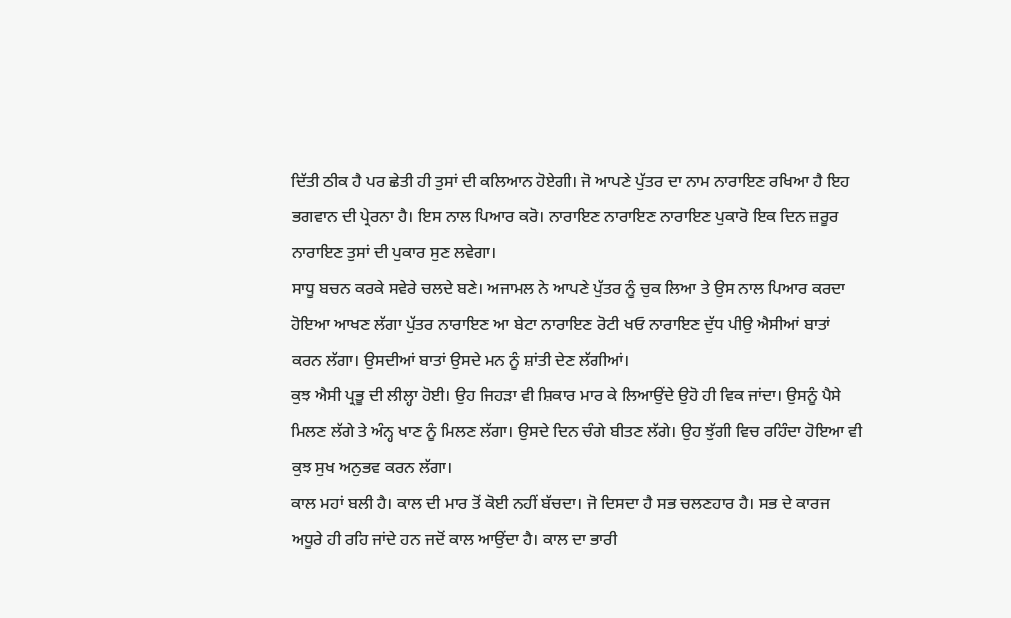ਦਿੱਤੀ ਠੀਕ ਹੈ ਪਰ ਛੇਤੀ ਹੀ ਤੁਸਾਂ ਦੀ ਕਲਿਆਨ ਹੋਏਗੀ। ਜੋ ਆਪਣੇ ਪੁੱਤਰ ਦਾ ਨਾਮ ਨਾਰਾਇਣ ਰਖਿਆ ਹੈ ਇਹ ਭਗਵਾਨ ਦੀ ਪ੍ਰੇਰਨਾ ਹੈ। ਇਸ ਨਾਲ ਪਿਆਰ ਕਰੋ। ਨਾਰਾਇਣ ਨਾਰਾਇਣ ਨਾਰਾਇਣ ਪੁਕਾਰੋ ਇਕ ਦਿਨ ਜ਼ਰੂਰ ਨਾਰਾਇਣ ਤੁਸਾਂ ਦੀ ਪੁਕਾਰ ਸੁਣ ਲਵੇਗਾ।
ਸਾਧੂ ਬਚਨ ਕਰਕੇ ਸਵੇਰੇ ਚਲਦੇ ਬਣੇ। ਅਜਾਮਲ ਨੇ ਆਪਣੇ ਪੁੱਤਰ ਨੂੰ ਚੁਕ ਲਿਆ ਤੇ ਉਸ ਨਾਲ ਪਿਆਰ ਕਰਦਾ ਹੋਇਆ ਆਖਣ ਲੱਗਾ ਪੁੱਤਰ ਨਾਰਾਇਣ ਆ ਬੇਟਾ ਨਾਰਾਇਣ ਰੋਟੀ ਖਓ ਨਾਰਾਇਣ ਦੁੱਧ ਪੀਉ ਐਸੀਆਂ ਬਾਤਾਂ ਕਰਨ ਲੱਗਾ। ਉਸਦੀਆਂ ਬਾਤਾਂ ਉਸਦੇ ਮਨ ਨੂੰ ਸ਼ਾਂਤੀ ਦੇਣ ਲੱਗੀਆਂ।
ਕੁਝ ਐਸੀ ਪ੍ਰਭੂ ਦੀ ਲੀਲ੍ਹਾ ਹੋਈ। ਉਹ ਜਿਹੜਾ ਵੀ ਸ਼ਿਕਾਰ ਮਾਰ ਕੇ ਲਿਆਉਂਦੇ ਉਹੋ ਹੀ ਵਿਕ ਜਾਂਦਾ। ਉਸਨੂੰ ਪੈਸੇ ਮਿਲਣ ਲੱਗੇ ਤੇ ਅੰਨ੍ਹ ਖਾਣ ਨੂੰ ਮਿਲਣ ਲੱਗਾ। ਉਸਦੇ ਦਿਨ ਚੰਗੇ ਬੀਤਣ ਲੱਗੇ। ਉਹ ਝੁੱਗੀ ਵਿਚ ਰਹਿੰਦਾ ਹੋਇਆ ਵੀ ਕੁਝ ਸੁਖ ਅਨੁਭਵ ਕਰਨ ਲੱਗਾ।
ਕਾਲ ਮਹਾਂ ਬਲੀ ਹੈ। ਕਾਲ ਦੀ ਮਾਰ ਤੋਂ ਕੋਈ ਨਹੀਂ ਬੱਚਦਾ। ਜੋ ਦਿਸਦਾ ਹੈ ਸਭ ਚਲਣਹਾਰ ਹੈ। ਸਭ ਦੇ ਕਾਰਜ ਅਧੂਰੇ ਹੀ ਰਹਿ ਜਾਂਦੇ ਹਨ ਜਦੋਂ ਕਾਲ ਆਉਂਦਾ ਹੈ। ਕਾਲ ਦਾ ਭਾਰੀ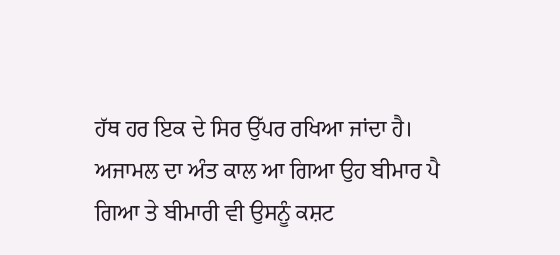ਹੱਥ ਹਰ ਇਕ ਦੇ ਸਿਰ ਉੱਪਰ ਰਖਿਆ ਜਾਂਦਾ ਹੈ। ਅਜਾਮਲ ਦਾ ਅੰਤ ਕਾਲ ਆ ਗਿਆ ਉਹ ਬੀਮਾਰ ਪੈ ਗਿਆ ਤੇ ਬੀਮਾਰੀ ਵੀ ਉਸਨੂੰ ਕਸ਼ਟ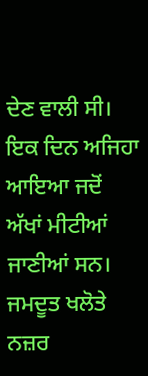ਦੇਣ ਵਾਲੀ ਸੀ। ਇਕ ਦਿਨ ਅਜਿਹਾ ਆਇਆ ਜਦੋਂ ਅੱਖਾਂ ਮੀਟੀਆਂ ਜਾਣੀਆਂ ਸਨ। ਜਮਦੂਤ ਖਲੋਤੇ ਨਜ਼ਰ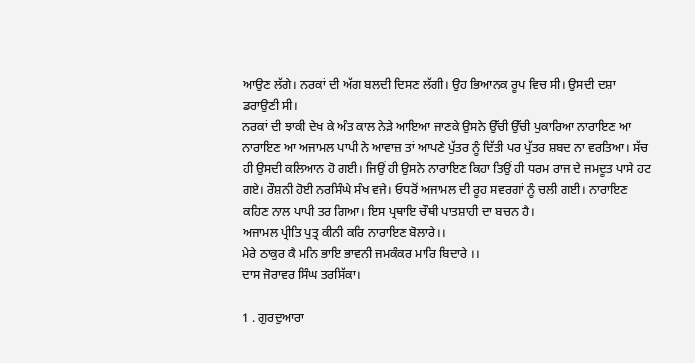ਆਉਣ ਲੱਗੇ। ਨਰਕਾਂ ਦੀ ਅੱਗ ਬਲਦੀ ਦਿਸਣ ਲੱਗੀ। ਉਹ ਭਿਆਨਕ ਰੂਪ ਵਿਚ ਸੀ। ਉਸਦੀ ਦਸ਼ਾ ਡਰਾਉਣੀ ਸੀ।
ਨਰਕਾਂ ਦੀ ਝਾਕੀ ਦੇਖ ਕੇ ਅੰਤ ਕਾਲ ਨੇੜੇ ਆਇਆ ਜਾਣਕੇ ਉਸਨੇ ਉੱਚੀ ਉੱਚੀ ਪੁਕਾਰਿਆ ਨਾਰਾਇਣ ਆ ਨਾਰਾਇਣ ਆ ਅਜਾਮਲ ਪਾਪੀ ਨੇ ਆਵਾਜ਼ ਤਾਂ ਆਪਣੇ ਪੁੱਤਰ ਨੂੰ ਦਿੱਤੀ ਪਰ ਪੁੱਤਰ ਸ਼ਬਦ ਨਾ ਵਰਤਿਆ। ਸੱਚ ਹੀ ਉਸਦੀ ਕਲਿਆਨ ਹੋ ਗਈ। ਜਿਉਂ ਹੀ ਉਸਨੇ ਨਾਰਾਇਣ ਕਿਹਾ ਤਿਉਂ ਹੀ ਧਰਮ ਰਾਜ ਦੇ ਜਮਦੂਤ ਪਾਸੇ ਹਟ ਗਏ। ਰੌਸ਼ਨੀ ਹੋਈ ਨਰਸਿੰਘੇ ਸੰਖ ਵਜੇ। ਓਧਰੋਂ ਅਜਾਮਲ ਦੀ ਰੂਹ ਸਵਰਗਾਂ ਨੂੰ ਚਲੀ ਗਈ। ਨਾਰਾਇਣ ਕਹਿਣ ਨਾਲ ਪਾਪੀ ਤਰ ਗਿਆ। ਇਸ ਪ੍ਰਥਾਇ ਚੌਥੀ ਪਾਤਸ਼ਾਹੀ ਦਾ ਬਚਨ ਹੈ।
ਅਜਾਮਲ ਪ੍ਰੀਤਿ ਪੁਤ੍ਰ ਕੀਨੀ ਕਰਿ ਨਾਰਾਇਣ ਬੋਲਾਰੇ।।
ਮੇਰੇ ਠਾਕੁਰ ਕੈ ਮਨਿ ਭਾਇ ਭਾਵਨੀ ਜਮਕੰਕਰ ਮਾਰਿ ਬਿਦਾਰੇ ।।
ਦਾਸ ਜੋਰਾਵਰ ਸਿੰਘ ਤਰਸਿੱਕਾ।

1 . ਗੁਰਦੁਆਰਾ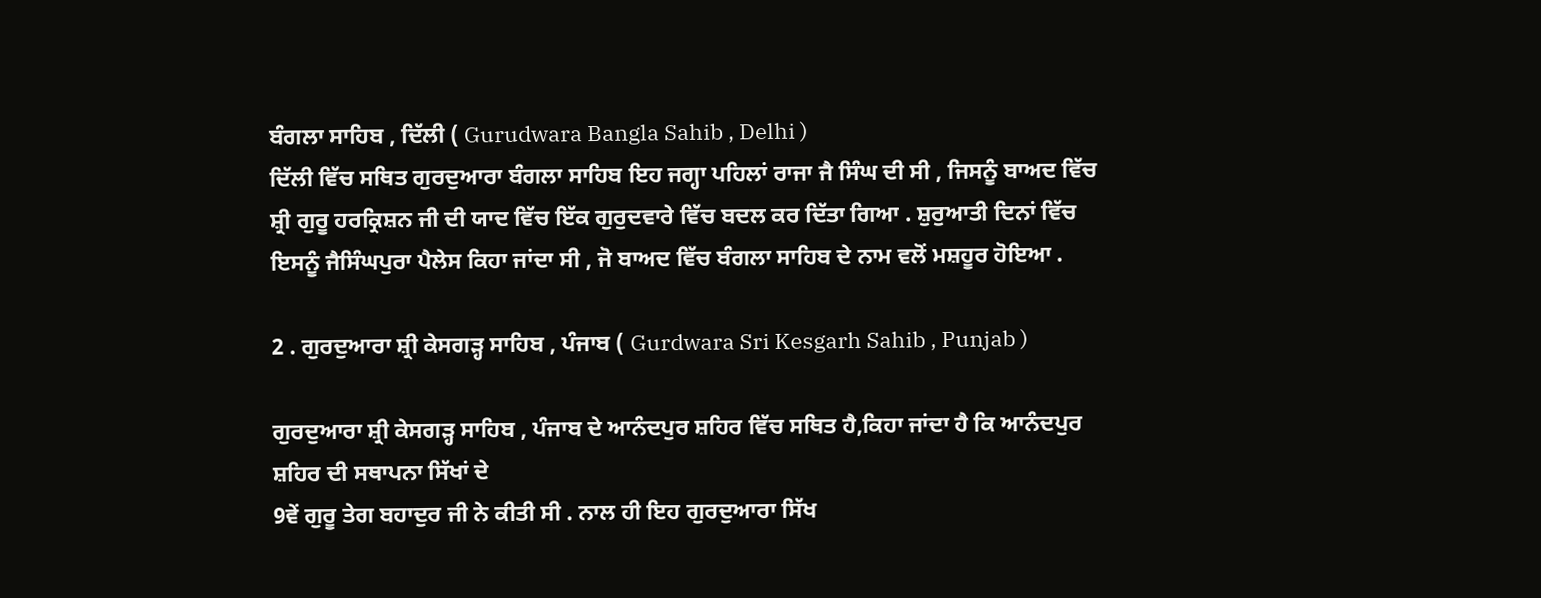ਬੰਗਲਾ ਸਾਹਿਬ , ਦਿੱਲੀ ( Gurudwara Bangla Sahib , Delhi )
ਦਿੱਲੀ ਵਿੱਚ ਸਥਿਤ ਗੁਰਦੁਆਰਾ ਬੰਗਲਾ ਸਾਹਿਬ ਇਹ ਜਗ੍ਹਾ ਪਹਿਲਾਂ ਰਾਜਾ ਜੈ ਸਿੰਘ ਦੀ ਸੀ , ਜਿਸਨੂੰ ਬਾਅਦ ਵਿੱਚ ਸ਼੍ਰੀ ਗੁਰੂ ਹਰਕ੍ਰਿਸ਼ਨ ਜੀ ਦੀ ਯਾਦ ਵਿੱਚ ਇੱਕ ਗੁਰੁਦਵਾਰੇ ਵਿੱਚ ਬਦਲ ਕਰ ਦਿੱਤਾ ਗਿਆ . ਸ਼ੁਰੁਆਤੀ ਦਿਨਾਂ ਵਿੱਚ ਇਸਨੂੰ ਜੈਸਿੰਘਪੁਰਾ ਪੈਲੇਸ ਕਿਹਾ ਜਾਂਦਾ ਸੀ , ਜੋ ਬਾਅਦ ਵਿੱਚ ਬੰਗਲਾ ਸਾਹਿਬ ਦੇ ਨਾਮ ਵਲੋਂ ਮਸ਼ਹੂਰ ਹੋਇਆ .

2 . ਗੁਰਦੁਆਰਾ ਸ਼੍ਰੀ ਕੇਸਗੜ੍ਹ ਸਾਹਿਬ , ਪੰਜਾਬ ( Gurdwara Sri Kesgarh Sahib , Punjab )

ਗੁਰਦੁਆਰਾ ਸ਼੍ਰੀ ਕੇਸਗੜ੍ਹ ਸਾਹਿਬ , ਪੰਜਾਬ ਦੇ ਆਨੰਦਪੁਰ ਸ਼ਹਿਰ ਵਿੱਚ ਸਥਿਤ ਹੈ,ਕਿਹਾ ਜਾਂਦਾ ਹੈ ਕਿ ਆਨੰਦਪੁਰ ਸ਼ਹਿਰ ਦੀ ਸਥਾਪਨਾ ਸਿੱਖਾਂ ਦੇ
9ਵੇਂ ਗੁਰੂ ਤੇਗ ਬਹਾਦੁਰ ਜੀ ਨੇ ਕੀਤੀ ਸੀ . ਨਾਲ ਹੀ ਇਹ ਗੁਰਦੁਆਰਾ ਸਿੱਖ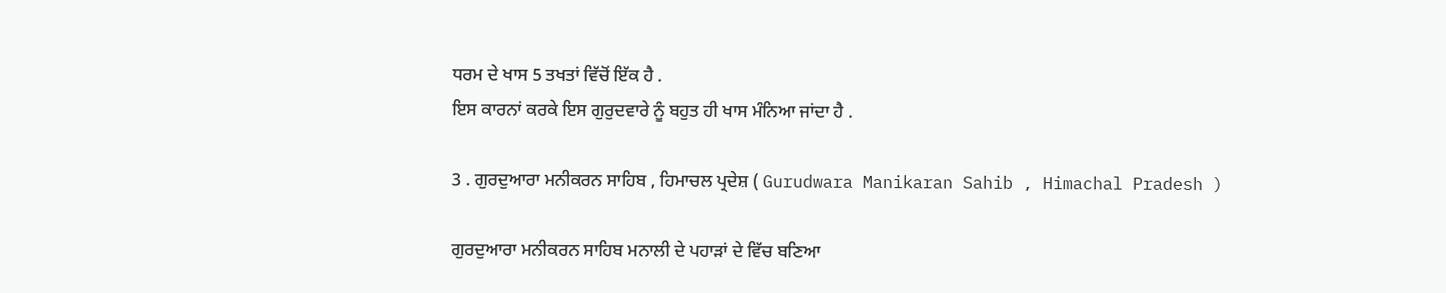ਧਰਮ ਦੇ ਖਾਸ 5 ਤਖਤਾਂ ਵਿੱਚੋਂ ਇੱਕ ਹੈ .
ਇਸ ਕਾਰਨਾਂ ਕਰਕੇ ਇਸ ਗੁਰੁਦਵਾਰੇ ਨੂੰ ਬਹੁਤ ਹੀ ਖਾਸ ਮੰਨਿਆ ਜਾਂਦਾ ਹੈ .

3 . ਗੁਰਦੁਆਰਾ ਮਨੀਕਰਨ ਸਾਹਿਬ , ਹਿਮਾਚਲ ਪ੍ਰਦੇਸ਼ ( Gurudwara Manikaran Sahib , Himachal Pradesh )

ਗੁਰਦੁਆਰਾ ਮਨੀਕਰਨ ਸਾਹਿਬ ਮਨਾਲੀ ਦੇ ਪਹਾੜਾਂ ਦੇ ਵਿੱਚ ਬਣਿਆ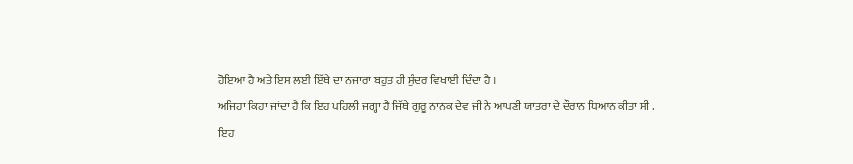ਹੋਇਆ ਹੈ ਅਤੇ ਇਸ ਲਈ ਇੱਥੇ ਦਾ ਨਜਾਰਾ ਬਹੁਤ ਹੀ ਸੁੰਦਰ ਵਿਖਾਈ ਦਿੰਦਾ ਹੈ ।
ਅਜਿਹਾ ਕਿਹਾ ਜਾਂਦਾ ਹੈ ਕਿ ਇਹ ਪਹਿਲੀ ਜਗ੍ਹਾ ਹੈ ਜਿੱਥੇ ਗੁਰੂ ਨਾਨਕ ਦੇਵ ਜੀ ਨੇ ਆਪਣੀ ਯਾਤਰਾ ਦੇ ਦੌਰਾਨ ਧਿਆਨ ਕੀਤਾ ਸੀ .
ਇਹ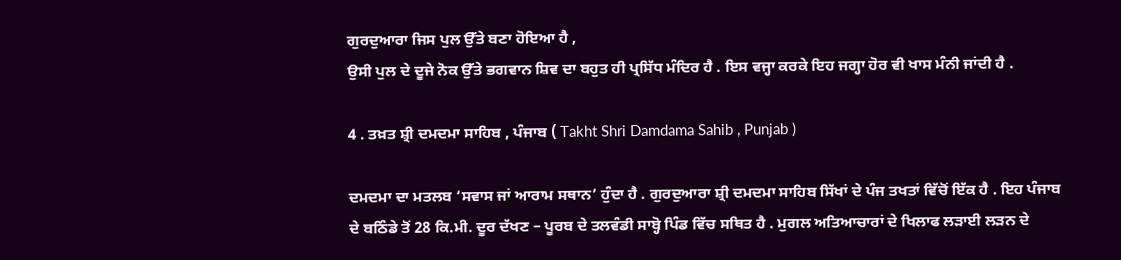ਗੁਰਦੁਆਰਾ ਜਿਸ ਪੁਲ ਉੱਤੇ ਬਣਾ ਹੋਇਆ ਹੈ ,
ਉਸੀ ਪੁਲ ਦੇ ਦੂਜੇ ਨੋਕ ਉੱਤੇ ਭਗਵਾਨ ਸ਼ਿਵ ਦਾ ਬਹੁਤ ਹੀ ਪ੍ਰਸਿੱਧ ਮੰਦਿਰ ਹੈ . ਇਸ ਵਜ੍ਹਾ ਕਰਕੇ ਇਹ ਜਗ੍ਹਾ ਹੋਰ ਵੀ ਖਾਸ ਮੰਨੀ ਜਾਂਦੀ ਹੈ .

4 . ਤਖ਼ਤ ਸ਼੍ਰੀ ਦਮਦਮਾ ਸਾਹਿਬ , ਪੰਜਾਬ ( Takht Shri Damdama Sahib , Punjab )

ਦਮਦਮਾ ਦਾ ਮਤਲਬ ‘ਸਵਾਸ ਜਾਂ ਆਰਾਮ ਸਥਾਨ’ ਹੁੰਦਾ ਹੈ . ਗੁਰਦੁਆਰਾ ਸ਼੍ਰੀ ਦਮਦਮਾ ਸਾਹਿਬ ਸਿੱਖਾਂ ਦੇ ਪੰਜ ਤਖਤਾਂ ਵਿੱਚੋਂ ਇੱਕ ਹੈ . ਇਹ ਪੰਜਾਬ ਦੇ ਬਠਿੰਡੇ ਤੋਂ 28 ਕਿ.ਮੀ. ਦੂਰ ਦੱਖਣ – ਪੂਰਬ ਦੇ ਤਲਵੰਡੀ ਸਾਬ੍ਹੋ ਪਿੰਡ ਵਿੱਚ ਸਥਿਤ ਹੈ . ਮੁਗਲ ਅਤਿਆਚਾਰਾਂ ਦੇ ਖਿਲਾਫ ਲੜਾਈ ਲੜਨ ਦੇ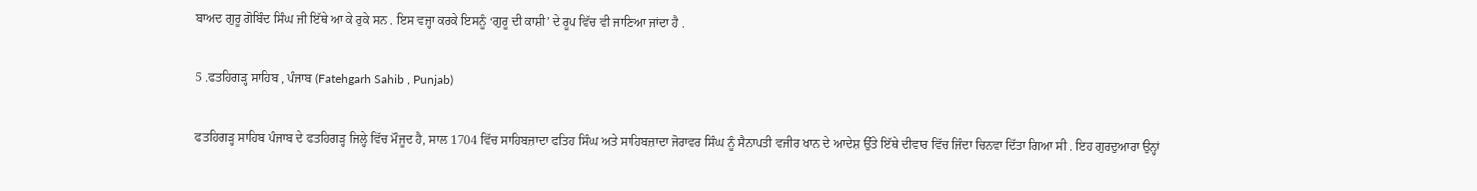ਬਾਅਦ ਗੁਰੂ ਗੋਬਿੰਦ ਸਿੰਘ ਜੀ ਇੱਥੇ ਆ ਕੇ ਰੁਕੇ ਸਨ . ਇਸ ਵਜ੍ਹਾ ਕਰਕੇ ਇਸਨੂੰ ‘ਗੁਰੂ ਦੀ ਕਾਸ਼ੀ’ ਦੇ ਰੂਪ ਵਿੱਚ ਵੀ ਜਾਣਿਆ ਜਾਂਦਾ ਹੈ .

5 .ਫਤਹਿਗੜ੍ਹ ਸਾਹਿਬ , ਪੰਜਾਬ (Fatehgarh Sahib , Punjab)

ਫਤਹਿਗੜ੍ਹ ਸਾਹਿਬ ਪੰਜਾਬ ਦੇ ਫਤਹਿਗੜ੍ਹ ਜਿਲ੍ਹੇ ਵਿੱਚ ਮੌਜੂਦ ਹੈ, ਸਾਲ 1704 ਵਿੱਚ ਸਾਹਿਬਜ਼ਾਦਾ ਫਤਿਹ ਸਿੰਘ ਅਤੇ ਸਾਹਿਬਜ਼ਾਦਾ ਜੋਰਾਵਰ ਸਿੰਘ ਨੂੰ ਸੈਨਾਪਤੀ ਵਜੀਰ ਖਾਨ ਦੇ ਆਦੇਸ਼ ਉੱਤੇ ਇੱਥੇ ਦੀਵਾਰ ਵਿੱਚ ਜਿੰਦਾ ਚਿਨਵਾ ਦਿੱਤਾ ਗਿਆ ਸੀ . ਇਹ ਗੁਰਦੁਆਰਾ ਉਨ੍ਹਾਂ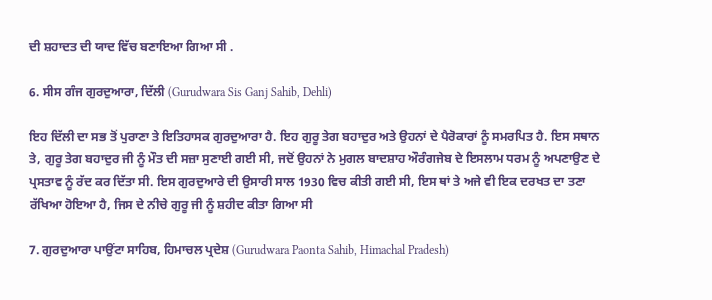ਦੀ ਸ਼ਹਾਦਤ ਦੀ ਯਾਦ ਵਿੱਚ ਬਣਾਇਆ ਗਿਆ ਸੀ .

6. ਸੀਸ ਗੰਜ ਗੁਰਦੁਆਰਾ, ਦਿੱਲੀ (Gurudwara Sis Ganj Sahib, Dehli)

ਇਹ ਦਿੱਲੀ ਦਾ ਸਭ ਤੋਂ ਪੁਰਾਣਾ ਤੇ ਇਤਿਹਾਸਕ ਗੁਰਦੁਆਰਾ ਹੈ. ਇਹ ਗੁਰੂ ਤੇਗ ਬਹਾਦੁਰ ਅਤੇ ਉਹਨਾਂ ਦੇ ਪੈਰੋਕਾਰਾਂ ਨੂੰ ਸਮਰਪਿਤ ਹੈ. ਇਸ ਸਥਾਨ ਤੇ, ਗੁਰੂ ਤੇਗ ਬਹਾਦੁਰ ਜੀ ਨੂੰ ਮੌਤ ਦੀ ਸਜ਼ਾ ਸੁਣਾਈ ਗਈ ਸੀ, ਜਦੋਂ ਉਹਨਾਂ ਨੇ ਮੁਗਲ ਬਾਦਸ਼ਾਹ ਔਰੰਗਜੇਬ ਦੇ ਇਸਲਾਮ ਧਰਮ ਨੂੰ ਅਪਣਾਉਣ ਦੇ ਪ੍ਰਸਤਾਵ ਨੂੰ ਰੱਦ ਕਰ ਦਿੱਤਾ ਸੀ. ਇਸ ਗੁਰਦੁਆਰੇ ਦੀ ਉਸਾਰੀ ਸਾਲ 1930 ਵਿਚ ਕੀਤੀ ਗਈ ਸੀ, ਇਸ ਥਾਂ ਤੇ ਅਜੇ ਵੀ ਇਕ ਦਰਖਤ ਦਾ ਤਣਾ ਰੱਖਿਆ ਹੋਇਆ ਹੈ, ਜਿਸ ਦੇ ਨੀਚੇ ਗੁਰੂ ਜੀ ਨੂੰ ਸ਼ਹੀਦ ਕੀਤਾ ਗਿਆ ਸੀ

7. ਗੁਰਦੁਆਰਾ ਪਾਉਂਟਾ ਸਾਹਿਬ, ਹਿਮਾਚਲ ਪ੍ਰਦੇਸ਼ (Gurudwara Paonta Sahib, Himachal Pradesh)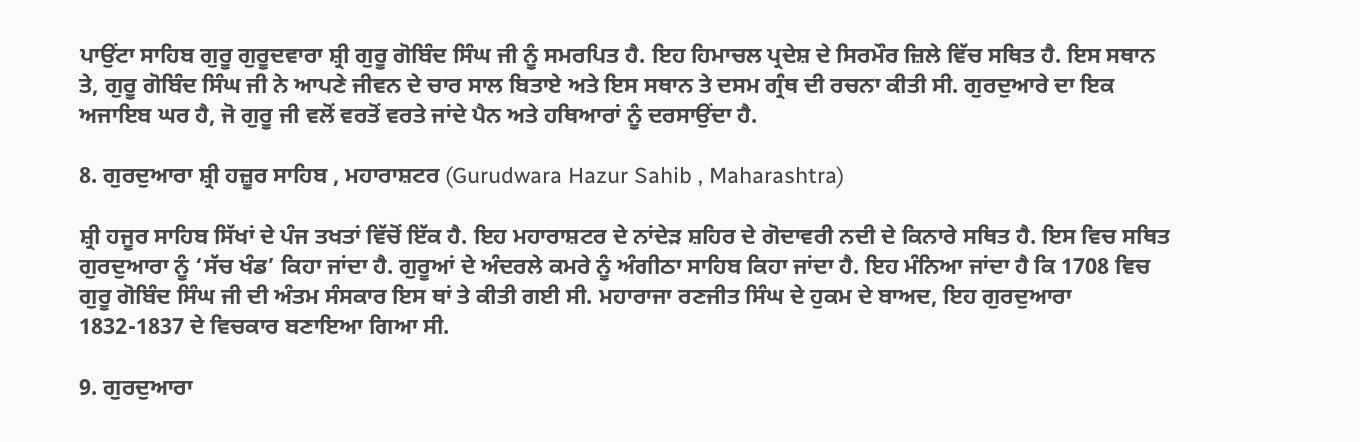ਪਾਉਂਟਾ ਸਾਹਿਬ ਗੁਰੂ ਗੁਰੂਦਵਾਰਾ ਸ਼੍ਰੀ ਗੁਰੂ ਗੋਬਿੰਦ ਸਿੰਘ ਜੀ ਨੂੰ ਸਮਰਪਿਤ ਹੈ. ਇਹ ਹਿਮਾਚਲ ਪ੍ਰਦੇਸ਼ ਦੇ ਸਿਰਮੌਰ ਜ਼ਿਲੇ ਵਿੱਚ ਸਥਿਤ ਹੈ. ਇਸ ਸਥਾਨ ਤੇ, ਗੁਰੂ ਗੋਬਿੰਦ ਸਿੰਘ ਜੀ ਨੇ ਆਪਣੇ ਜੀਵਨ ਦੇ ਚਾਰ ਸਾਲ ਬਿਤਾਏ ਅਤੇ ਇਸ ਸਥਾਨ ਤੇ ਦਸਮ ਗ੍ਰੰਥ ਦੀ ਰਚਨਾ ਕੀਤੀ ਸੀ. ਗੁਰਦੁਆਰੇ ਦਾ ਇਕ ਅਜਾਇਬ ਘਰ ਹੈ, ਜੋ ਗੁਰੂ ਜੀ ਵਲੋਂ ਵਰਤੋਂ ਵਰਤੇ ਜਾਂਦੇ ਪੈਨ ਅਤੇ ਹਥਿਆਰਾਂ ਨੂੰ ਦਰਸਾਉਂਦਾ ਹੈ.

8. ਗੁਰਦੁਆਰਾ ਸ਼੍ਰੀ ਹਜ਼ੂਰ ਸਾਹਿਬ , ਮਹਾਰਾਸ਼ਟਰ (Gurudwara Hazur Sahib , Maharashtra)

ਸ਼੍ਰੀ ਹਜੂਰ ਸਾਹਿਬ ਸਿੱਖਾਂ ਦੇ ਪੰਜ ਤਖਤਾਂ ਵਿੱਚੋਂ ਇੱਕ ਹੈ. ਇਹ ਮਹਾਰਾਸ਼ਟਰ ਦੇ ਨਾਂਦੇੜ ਸ਼ਹਿਰ ਦੇ ਗੋਦਾਵਰੀ ਨਦੀ ਦੇ ਕਿਨਾਰੇ ਸਥਿਤ ਹੈ. ਇਸ ਵਿਚ ਸਥਿਤ ਗੁਰਦੁਆਰਾ ਨੂੰ ‘ਸੱਚ ਖੰਡ’ ਕਿਹਾ ਜਾਂਦਾ ਹੈ. ਗੁਰੂਆਂ ਦੇ ਅੰਦਰਲੇ ਕਮਰੇ ਨੂੰ ਅੰਗੀਠਾ ਸਾਹਿਬ ਕਿਹਾ ਜਾਂਦਾ ਹੈ. ਇਹ ਮੰਨਿਆ ਜਾਂਦਾ ਹੈ ਕਿ 1708 ਵਿਚ ਗੁਰੂ ਗੋਬਿੰਦ ਸਿੰਘ ਜੀ ਦੀ ਅੰਤਮ ਸੰਸਕਾਰ ਇਸ ਥਾਂ ਤੇ ਕੀਤੀ ਗਈ ਸੀ. ਮਹਾਰਾਜਾ ਰਣਜੀਤ ਸਿੰਘ ਦੇ ਹੁਕਮ ਦੇ ਬਾਅਦ, ਇਹ ਗੁਰਦੁਆਰਾ 1832-1837 ਦੇ ਵਿਚਕਾਰ ਬਣਾਇਆ ਗਿਆ ਸੀ.

9. ਗੁਰਦੁਆਰਾ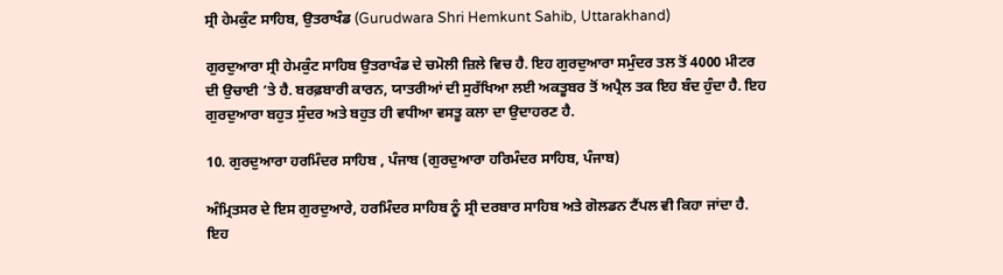ਸ੍ਰੀ ਹੇਮਕੁੰਟ ਸਾਹਿਬ, ਉਤਰਾਖੰਡ (Gurudwara Shri Hemkunt Sahib, Uttarakhand)

ਗੁਰਦੁਆਰਾ ਸ੍ਰੀ ਹੇਮਕੁੰਟ ਸਾਹਿਬ ਉਤਰਾਖੰਡ ਦੇ ਚਮੋਲੀ ਜ਼ਿਲੇ ਵਿਚ ਹੈ. ਇਹ ਗੁਰਦੁਆਰਾ ਸਮੁੰਦਰ ਤਲ ਤੋਂ 4000 ਮੀਟਰ ਦੀ ਉਚਾਈ ‘ਤੇ ਹੈ. ਬਰਫ਼ਬਾਰੀ ਕਾਰਨ, ਯਾਤਰੀਆਂ ਦੀ ਸੁਰੱਖਿਆ ਲਈ ਅਕਤੂਬਰ ਤੋਂ ਅਪ੍ਰੈਲ ਤਕ ਇਹ ਬੰਦ ਹੁੰਦਾ ਹੈ. ਇਹ ਗੁਰਦੁਆਰਾ ਬਹੁਤ ਸੁੰਦਰ ਅਤੇ ਬਹੁਤ ਹੀ ਵਧੀਆ ਵਸਤੂ ਕਲਾ ਦਾ ਉਦਾਹਰਣ ਹੈ.

10. ਗੁਰਦੁਆਰਾ ਹਰਮਿੰਦਰ ਸਾਹਿਬ , ਪੰਜਾਬ (ਗੁਰਦੁਆਰਾ ਹਰਿਮੰਦਰ ਸਾਹਿਬ, ਪੰਜਾਬ)

ਅੰਮ੍ਰਿਤਸਰ ਦੇ ਇਸ ਗੁਰਦੁਆਰੇ, ਹਰਮਿੰਦਰ ਸਾਹਿਬ ਨੂੰ ਸ੍ਰੀ ਦਰਬਾਰ ਸਾਹਿਬ ਅਤੇ ਗੋਲਡਨ ਟੈਂਪਲ ਵੀ ਕਿਹਾ ਜਾਂਦਾ ਹੈ. ਇਹ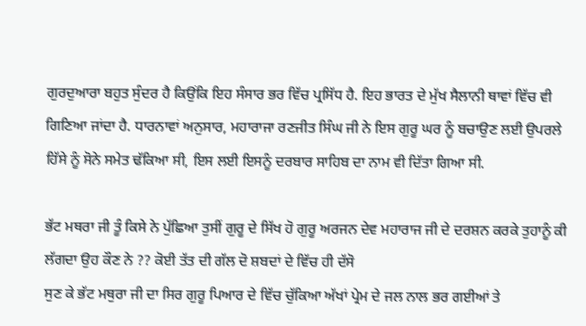ਗੁਰਦੁਆਰਾ ਬਹੁਤ ਸੁੰਦਰ ਹੈ ਕਿਉਂਕਿ ਇਹ ਸੰਸਾਰ ਭਰ ਵਿੱਚ ਪ੍ਰਸਿੱਧ ਹੈ. ਇਹ ਭਾਰਤ ਦੇ ਮੁੱਖ ਸੈਲਾਨੀ ਥਾਵਾਂ ਵਿੱਚ ਵੀ ਗਿਣਿਆ ਜਾਂਦਾ ਹੈ. ਧਾਰਨਾਵਾਂ ਅਨੁਸਾਰ, ਮਹਾਰਾਜਾ ਰਣਜੀਤ ਸਿੰਘ ਜੀ ਨੇ ਇਸ ਗੁਰੂ ਘਰ ਨੂੰ ਬਚਾਉਣ ਲਈ ਉਪਰਲੇ ਹਿੱਸੇ ਨੂੰ ਸੋਨੇ ਸਮੇਤ ਢੱਕਿਆ ਸੀ, ਇਸ ਲਈ ਇਸਨੂੰ ਦਰਬਾਰ ਸਾਹਿਬ ਦਾ ਨਾਮ ਵੀ ਦਿੱਤਾ ਗਿਆ ਸੀ.

ਭੱਟ ਮਥਰਾ ਜੀ ਤੂੰ ਕਿਸੇ ਨੇ ਪੁੱਛਿਆ ਤੁਸੀਂ ਗੁਰੂ ਦੇ ਸਿੱਖ ਹੋ ਗੁਰੂ ਅਰਜਨ ਦੇਵ ਮਹਾਰਾਜ ਜੀ ਦੇ ਦਰਸ਼ਨ ਕਰਕੇ ਤੁਹਾਨੂੰ ਕੀ ਲੱਗਦਾ ਉਹ ਕੌਣ ਨੇ ?? ਕੋਈ ਤੱਤ ਦੀ ਗੱਲ ਦੋ ਸ਼ਬਦਾਂ ਦੇ ਵਿੱਚ ਹੀ ਦੱਸੋ
ਸੁਣ ਕੇ ਭੱਟ ਮਥੁਰਾ ਜੀ ਦਾ ਸਿਰ ਗੁਰੂ ਪਿਆਰ ਦੇ ਵਿੱਚ ਚੁੱਕਿਆ ਅੱਖਾਂ ਪ੍ਰੇਮ ਦੇ ਜਲ ਨਾਲ ਭਰ ਗਈਆਂ ਤੇ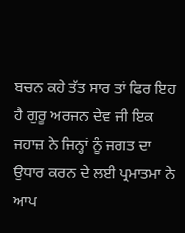ਬਚਨ ਕਹੇ ਤੱਤ ਸਾਰ ਤਾਂ ਫਿਰ ਇਹ ਹੈ ਗੁਰੂ ਅਰਜਨ ਦੇਵ ਜੀ ਇਕ ਜਹਾਜ਼ ਨੇ ਜਿਨ੍ਹਾਂ ਨੂੰ ਜਗਤ ਦਾ ਉਧਾਰ ਕਰਨ ਦੇ ਲਈ ਪ੍ਰਮਾਤਮਾ ਨੇ ਆਪ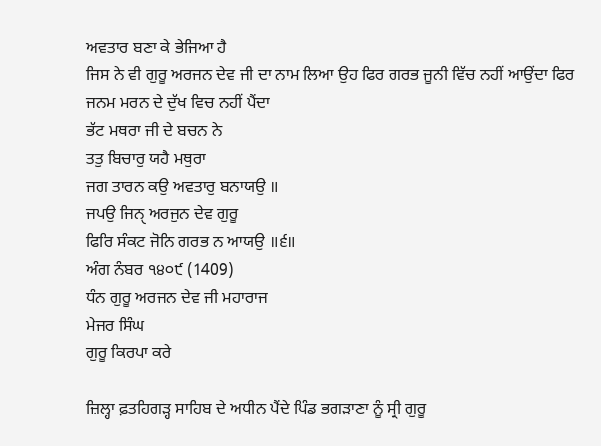ਅਵਤਾਰ ਬਣਾ ਕੇ ਭੇਜਿਆ ਹੈ
ਜਿਸ ਨੇ ਵੀ ਗੁਰੂ ਅਰਜਨ ਦੇਵ ਜੀ ਦਾ ਨਾਮ ਲਿਆ ਉਹ ਫਿਰ ਗਰਭ ਜੂਨੀ ਵਿੱਚ ਨਹੀਂ ਆਉਂਦਾ ਫਿਰ ਜਨਮ ਮਰਨ ਦੇ ਦੁੱਖ ਵਿਚ ਨਹੀਂ ਪੈਂਦਾ
ਭੱਟ ਮਥਰਾ ਜੀ ਦੇ ਬਚਨ ਨੇ
ਤਤੁ ਬਿਚਾਰੁ ਯਹੈ ਮਥੁਰਾ
ਜਗ ਤਾਰਨ ਕਉ ਅਵਤਾਰੁ ਬਨਾਯਉ ॥
ਜਪਉ ਜਿਨੑ ਅਰਜੁਨ ਦੇਵ ਗੁਰੂ
ਫਿਰਿ ਸੰਕਟ ਜੋਨਿ ਗਰਭ ਨ ਆਯਉ ॥੬॥
ਅੰਗ ਨੰਬਰ ੧੪੦੯ (1409)
ਧੰਨ ਗੁਰੂ ਅਰਜਨ ਦੇਵ ਜੀ ਮਹਾਰਾਜ
ਮੇਜਰ ਸਿੰਘ
ਗੁਰੂ ਕਿਰਪਾ ਕਰੇ

ਜ਼ਿਲ੍ਹਾ ਫ਼ਤਹਿਗੜ੍ਹ ਸਾਹਿਬ ਦੇ ਅਧੀਨ ਪੈਂਦੇ ਪਿੰਡ ਭਗੜਾਣਾ ਨੂੰ ਸ੍ਰੀ ਗੁਰੂ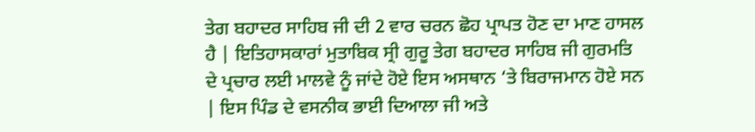ਤੇਗ ਬਹਾਦਰ ਸਾਹਿਬ ਜੀ ਦੀ 2 ਵਾਰ ਚਰਨ ਛੋਹ ਪ੍ਰਾਪਤ ਹੋਣ ਦਾ ਮਾਣ ਹਾਸਲ ਹੈ | ਇਤਿਹਾਸਕਾਰਾਂ ਮੁਤਾਬਿਕ ਸ੍ਰੀ ਗੁਰੂ ਤੇਗ ਬਹਾਦਰ ਸਾਹਿਬ ਜੀ ਗੁਰਮਤਿ ਦੇ ਪ੍ਰਚਾਰ ਲਈ ਮਾਲਵੇ ਨੂੰ ਜਾਂਦੇ ਹੋਏ ਇਸ ਅਸਥਾਨ ‘ਤੇ ਬਿਰਾਜਮਾਨ ਹੋਏ ਸਨ | ਇਸ ਪਿੰਡ ਦੇ ਵਸਨੀਕ ਭਾਈ ਦਿਆਲਾ ਜੀ ਅਤੇ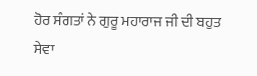ਹੋਰ ਸੰਗਤਾਂ ਨੇ ਗੁਰੂ ਮਹਾਰਾਜ ਜੀ ਦੀ ਬਹੁਤ ਸੇਵਾ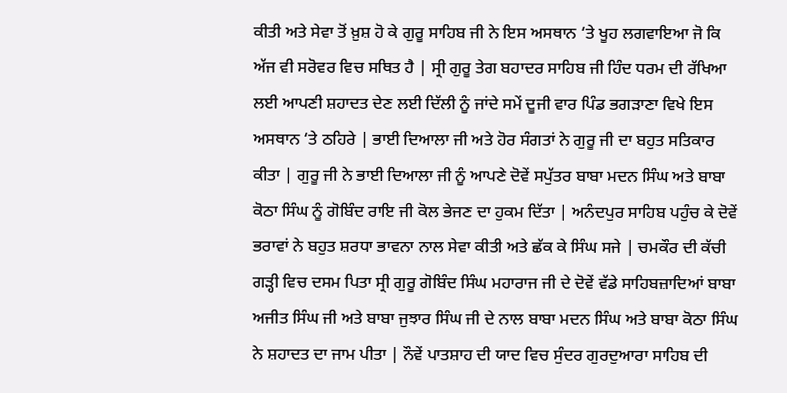ਕੀਤੀ ਅਤੇ ਸੇਵਾ ਤੋਂ ਖ਼ੁਸ਼ ਹੋ ਕੇ ਗੁਰੂ ਸਾਹਿਬ ਜੀ ਨੇ ਇਸ ਅਸਥਾਨ ‘ਤੇ ਖੂਹ ਲਗਵਾਇਆ ਜੋ ਕਿ ਅੱਜ ਵੀ ਸਰੋਵਰ ਵਿਚ ਸਥਿਤ ਹੈ | ਸ੍ਰੀ ਗੁਰੂ ਤੇਗ ਬਹਾਦਰ ਸਾਹਿਬ ਜੀ ਹਿੰਦ ਧਰਮ ਦੀ ਰੱਖਿਆ ਲਈ ਆਪਣੀ ਸ਼ਹਾਦਤ ਦੇਣ ਲਈ ਦਿੱਲੀ ਨੂੰ ਜਾਂਦੇ ਸਮੇਂ ਦੂਜੀ ਵਾਰ ਪਿੰਡ ਭਗੜਾਣਾ ਵਿਖੇ ਇਸ ਅਸਥਾਨ ‘ਤੇ ਠਹਿਰੇ | ਭਾਈ ਦਿਆਲਾ ਜੀ ਅਤੇ ਹੋਰ ਸੰਗਤਾਂ ਨੇ ਗੁਰੂ ਜੀ ਦਾ ਬਹੁਤ ਸਤਿਕਾਰ ਕੀਤਾ | ਗੁਰੂ ਜੀ ਨੇ ਭਾਈ ਦਿਆਲਾ ਜੀ ਨੂੰ ਆਪਣੇ ਦੋਵੇਂ ਸਪੁੱਤਰ ਬਾਬਾ ਮਦਨ ਸਿੰਘ ਅਤੇ ਬਾਬਾ ਕੋਠਾ ਸਿੰਘ ਨੂੰ ਗੋਬਿੰਦ ਰਾਇ ਜੀ ਕੋਲ ਭੇਜਣ ਦਾ ਹੁਕਮ ਦਿੱਤਾ | ਅਨੰਦਪੁਰ ਸਾਹਿਬ ਪਹੁੰਚ ਕੇ ਦੋਵੇਂ ਭਰਾਵਾਂ ਨੇ ਬਹੁਤ ਸ਼ਰਧਾ ਭਾਵਨਾ ਨਾਲ ਸੇਵਾ ਕੀਤੀ ਅਤੇ ਛੱਕ ਕੇ ਸਿੰਘ ਸਜੇ | ਚਮਕੌਰ ਦੀ ਕੱਚੀ ਗੜ੍ਹੀ ਵਿਚ ਦਸਮ ਪਿਤਾ ਸ੍ਰੀ ਗੁਰੂ ਗੋਬਿੰਦ ਸਿੰਘ ਮਹਾਰਾਜ ਜੀ ਦੇ ਦੋਵੇਂ ਵੱਡੇ ਸਾਹਿਬਜ਼ਾਦਿਆਂ ਬਾਬਾ ਅਜੀਤ ਸਿੰਘ ਜੀ ਅਤੇ ਬਾਬਾ ਜੁਝਾਰ ਸਿੰਘ ਜੀ ਦੇ ਨਾਲ ਬਾਬਾ ਮਦਨ ਸਿੰਘ ਅਤੇ ਬਾਬਾ ਕੋਠਾ ਸਿੰਘ ਨੇ ਸ਼ਹਾਦਤ ਦਾ ਜਾਮ ਪੀਤਾ | ਨੌਵੇਂ ਪਾਤਸ਼ਾਹ ਦੀ ਯਾਦ ਵਿਚ ਸੁੰਦਰ ਗੁਰਦੁਆਰਾ ਸਾਹਿਬ ਦੀ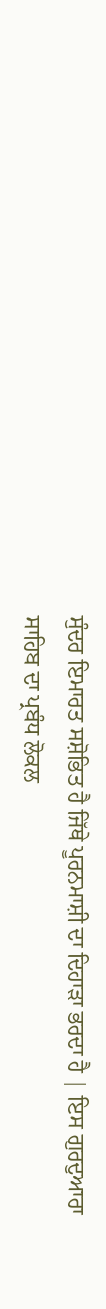ਸੁੰਦਰ ਇਮਾਰਤ ਸਸ਼ੋਭਿਤ ਹੈ ਜਿੱਥੇ ਪੂਰਨਮਾਸ਼ੀ ਦਾ ਦਿਹਾੜਾ ਭਰਦਾ ਹੈ | ਇਸ ਗੁਰਦੁਆਰਾ ਸਾਹਿਬ ਦਾ ਪ੍ਰਬੰਧ ਲੋਕਲ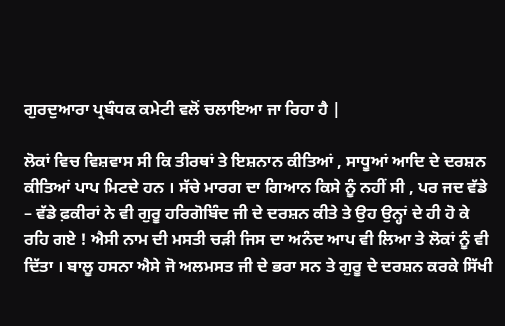ਗੁਰਦੁਆਰਾ ਪ੍ਰਬੰਧਕ ਕਮੇਟੀ ਵਲੋਂ ਚਲਾਇਆ ਜਾ ਰਿਹਾ ਹੈ |

ਲੋਕਾਂ ਵਿਚ ਵਿਸ਼ਵਾਸ ਸੀ ਕਿ ਤੀਰਥਾਂ ਤੇ ਇਸ਼ਨਾਨ ਕੀਤਿਆਂ , ਸਾਧੂਆਂ ਆਦਿ ਦੇ ਦਰਸ਼ਨ ਕੀਤਿਆਂ ਪਾਪ ਮਿਟਦੇ ਹਨ । ਸੱਚੇ ਮਾਰਗ ਦਾ ਗਿਆਨ ਕਿਸੇ ਨੂੰ ਨਹੀਂ ਸੀ , ਪਰ ਜਦ ਵੱਡੇ – ਵੱਡੇ ਫ਼ਕੀਰਾਂ ਨੇ ਵੀ ਗੁਰੂ ਹਰਿਗੋਬਿੰਦ ਜੀ ਦੇ ਦਰਸ਼ਨ ਕੀਤੇ ਤੇ ਉਹ ਉਨ੍ਹਾਂ ਦੇ ਹੀ ਹੋ ਕੇ ਰਹਿ ਗਏ ! ਐਸੀ ਨਾਮ ਦੀ ਮਸਤੀ ਚੜੀ ਜਿਸ ਦਾ ਅਨੰਦ ਆਪ ਵੀ ਲਿਆ ਤੇ ਲੋਕਾਂ ਨੂੰ ਵੀ ਦਿੱਤਾ । ਬਾਲੂ ਹਸਨਾ ਐਸੇ ਜੋ ਅਲਮਸਤ ਜੀ ਦੇ ਭਰਾ ਸਨ ਤੇ ਗੁਰੂ ਦੇ ਦਰਸ਼ਨ ਕਰਕੇ ਸਿੱਖੀ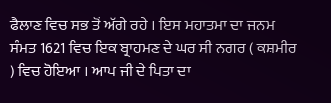ਫੈਲਾਣ ਵਿਚ ਸਭ ਤੋਂ ਅੱਗੇ ਰਹੇ । ਇਸ ਮਹਾਤਮਾ ਦਾ ਜਨਮ ਸੰਮਤ 1621 ਵਿਚ ਇਕ ਬ੍ਰਾਹਮਣ ਦੇ ਘਰ ਸੀ ਨਗਰ ( ਕਸ਼ਮੀਰ ) ਵਿਚ ਹੋਇਆ । ਆਪ ਜੀ ਦੇ ਪਿਤਾ ਦਾ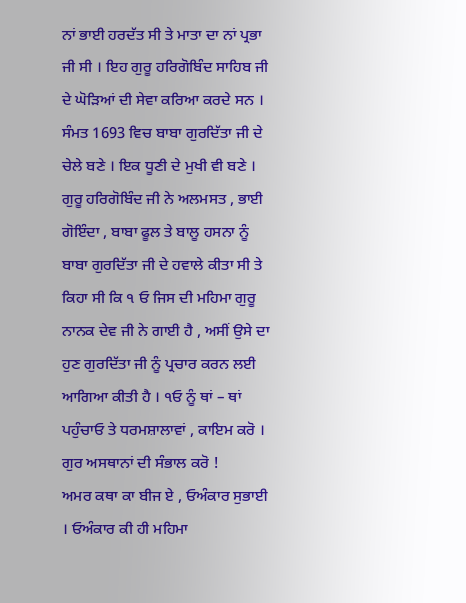ਨਾਂ ਭਾਈ ਹਰਦੱਤ ਸੀ ਤੇ ਮਾਤਾ ਦਾ ਨਾਂ ਪ੍ਰਭਾ ਜੀ ਸੀ । ਇਹ ਗੁਰੂ ਹਰਿਗੋਬਿੰਦ ਸਾਹਿਬ ਜੀ ਦੇ ਘੋੜਿਆਂ ਦੀ ਸੇਵਾ ਕਰਿਆ ਕਰਦੇ ਸਨ । ਸੰਮਤ 1693 ਵਿਚ ਬਾਬਾ ਗੁਰਦਿੱਤਾ ਜੀ ਦੇ ਚੇਲੇ ਬਣੇ । ਇਕ ਧੂਣੀ ਦੇ ਮੁਖੀ ਵੀ ਬਣੇ । ਗੁਰੂ ਹਰਿਗੋਬਿੰਦ ਜੀ ਨੇ ਅਲਮਸਤ , ਭਾਈ ਗੋਇੰਦਾ , ਬਾਬਾ ਫੂਲ ਤੇ ਬਾਲੂ ਹਸਨਾ ਨੂੰ ਬਾਬਾ ਗੁਰਦਿੱਤਾ ਜੀ ਦੇ ਹਵਾਲੇ ਕੀਤਾ ਸੀ ਤੇ ਕਿਹਾ ਸੀ ਕਿ ੧ ਓ ਜਿਸ ਦੀ ਮਹਿਮਾ ਗੁਰੂ ਨਾਨਕ ਦੇਵ ਜੀ ਨੇ ਗਾਈ ਹੈ , ਅਸੀਂ ਉਸੇ ਦਾ ਹੁਣ ਗੁਰਦਿੱਤਾ ਜੀ ਨੂੰ ਪ੍ਰਚਾਰ ਕਰਨ ਲਈ ਆਗਿਆ ਕੀਤੀ ਹੈ । ੧ਓ ਨੂੰ ਥਾਂ – ਥਾਂ ਪਹੁੰਚਾਓ ਤੇ ਧਰਮਸ਼ਾਲਾਵਾਂ , ਕਾਇਮ ਕਰੋ । ਗੁਰ ਅਸਥਾਨਾਂ ਦੀ ਸੰਭਾਲ ਕਰੋ !
ਅਮਰ ਕਥਾ ਕਾ ਬੀਜ ਏ , ਓਅੰਕਾਰ ਸੁਭਾਈ । ਓਅੰਕਾਰ ਕੀ ਹੀ ਮਹਿਮਾ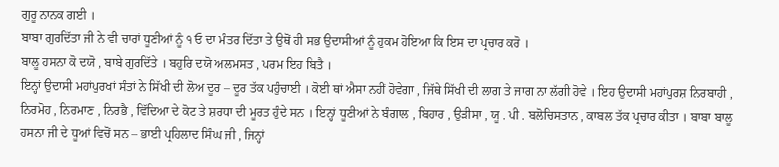ਗੁਰੂ ਨਾਨਕ ਗਈ ।
ਬਾਬਾ ਗੁਰਦਿੱਤਾ ਜੀ ਨੇ ਵੀ ਚਾਰਾਂ ਧੂਣੀਆਂ ਨੂੰ ੧ ਓ ਦਾ ਮੰਤਰ ਦਿੱਤਾ ਤੇ ਉਥੋਂ ਹੀ ਸਭ ਉਦਾਸੀਆਂ ਨੂੰ ਹੁਕਮ ਹੋਇਆ ਕਿ ਇਸ ਦਾ ਪ੍ਰਚਾਰ ਕਰੋ ।
ਬਾਲੂ ਹਸਨਾ ਕੋ ਦਯੋ , ਬਾਬੇ ਗੁਰਦਿੱਤੇ । ਬਹੁਰਿ ਦਯੋ ਅਲਮਸਤ , ਪਰਮ ਇਹ ਬਿਤੈ ।
ਇਨ੍ਹਾਂ ਉਦਾਸੀ ਮਹਾਂਪੁਰਖਾਂ ਸੰਤਾਂ ਨੇ ਸਿੱਖੀ ਦੀ ਲੋਅ ਦੂਰ – ਦੂਰ ਤੱਕ ਪਹੁੰਚਾਈ । ਕੋਈ ਥਾਂ ਐਸਾ ਨਹੀਂ ਹੋਵੇਗਾ , ਜਿੱਥੇ ਸਿੱਖੀ ਦੀ ਲਾਗ ਤੇ ਜਾਗ ਨਾ ਲੱਗੀ ਹੋਵੇ । ਇਹ ਉਦਾਸੀ ਮਹਾਂਪੁਰਸ਼ ਨਿਰਬਾਹੀ , ਨਿਰਮੋਹ , ਨਿਰਮਾਣ , ਨਿਰਭੈ , ਵਿੱਦਿਆ ਦੇ ਕੋਟ ਤੇ ਸ਼ਰਧਾ ਦੀ ਮੂਰਤ ਹੁੰਦੇ ਸਨ । ਇਨ੍ਹਾਂ ਧੂਣੀਆਂ ਨੇ ਬੰਗਾਲ , ਬਿਹਾਰ , ਉੜੀਸਾ , ਯੂ . ਪੀ . ਬਲੋਚਿਸਤਾਨ , ਕਾਬਲ ਤੱਕ ਪ੍ਰਚਾਰ ਕੀਤਾ । ਬਾਬਾ ਬਾਲੂ ਹਸਨਾ ਜੀ ਦੇ ਧੂਆਂ ਵਿਚੋਂ ਸਨ – ਭਾਈ ਪ੍ਰਹਿਲਾਦ ਸਿੰਘ ਜੀ , ਜਿਨ੍ਹਾਂ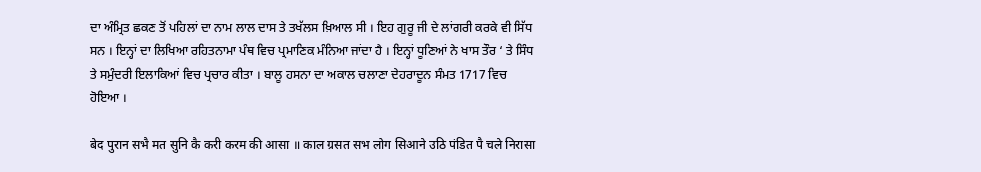ਦਾ ਅੰਮ੍ਰਿਤ ਛਕਣ ਤੋਂ ਪਹਿਲਾਂ ਦਾ ਨਾਮ ਲਾਲ ਦਾਸ ਤੇ ਤਖੱਲਸ ਖ਼ਿਆਲ ਸੀ । ਇਹ ਗੁਰੂ ਜੀ ਦੇ ਲਾਂਗਰੀ ਕਰਕੇ ਵੀ ਸਿੱਧ ਸਨ । ਇਨ੍ਹਾਂ ਦਾ ਲਿਖਿਆ ਰਹਿਤਨਾਮਾ ਪੰਥ ਵਿਚ ਪ੍ਰਮਾਣਿਕ ਮੰਨਿਆ ਜਾਂਦਾ ਹੈ । ਇਨ੍ਹਾਂ ਧੂਣਿਆਂ ਨੇ ਖਾਸ ਤੌਰ ‘ ਤੇ ਸਿੰਧ ਤੇ ਸਮੁੰਦਰੀ ਇਲਾਕਿਆਂ ਵਿਚ ਪ੍ਰਚਾਰ ਕੀਤਾ । ਬਾਲੂ ਹਸਨਾ ਦਾ ਅਕਾਲ ਚਲਾਣਾ ਦੇਹਰਾਦੂਨ ਸੰਮਤ 1717 ਵਿਚ ਹੋਇਆ ।

बेद पुरान सभै मत सुनि कै करी करम की आसा ॥ काल ग्रसत सभ लोग सिआने उठि पंडित पै चले निरासा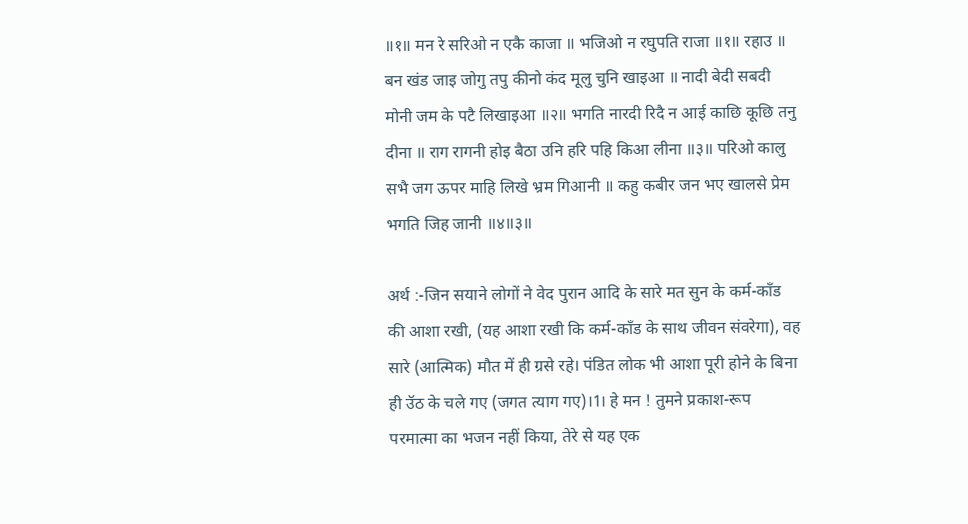॥१॥ मन रे सरिओ न एकै काजा ॥ भजिओ न रघुपति राजा ॥१॥ रहाउ ॥ बन खंड जाइ जोगु तपु कीनो कंद मूलु चुनि खाइआ ॥ नादी बेदी सबदी मोनी जम के पटै लिखाइआ ॥२॥ भगति नारदी रिदै न आई काछि कूछि तनु दीना ॥ राग रागनी होइ बैठा उनि हरि पहि किआ लीना ॥३॥ परिओ कालु सभै जग ऊपर माहि लिखे भ्रम गिआनी ॥ कहु कबीर जन भए खालसे प्रेम भगति जिह जानी ॥४॥३॥

अर्थ :-जिन सयाने लोगों ने वेद पुरान आदि के सारे मत सुन के कर्म-काँड की आशा रखी, (यह आशा रखी कि कर्म-काँड के साथ जीवन संवरेगा), वह सारे (आत्मिक) मौत में ही ग्रसे रहे। पंडित लोक भी आशा पूरी होने के बिना ही उॅठ के चले गए (जगत त्याग गए)।1। हे मन ! तुमने प्रकाश-रूप परमात्मा का भजन नहीं किया, तेरे से यह एक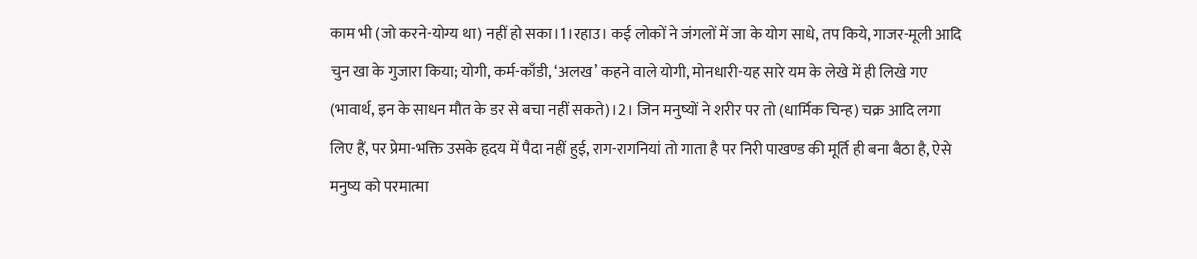काम भी (जो करने-योग्य था) नहीं हो सका।1।रहाउ। कई लोकों ने जंगलों में जा के योग साधे, तप किये, गाजर-मूली आदि चुन खा के गुजारा किया; योगी, कर्म-काँडी, ‘अलख’ कहने वाले योगी, मोनधारी-यह सारे यम के लेखे में ही लिखे गए (भावार्थ, इन के साधन मौत के डर से बचा नहीं सकते)।2। जिन मनुष्यों ने शरीर पर तो (धार्मिक चिन्ह) चक्र आदि लगा लिए हैं, पर प्रेमा-भक्ति उसके हृदय में पैदा नहीं हुई, राग-रागनियां तो गाता है पर निरी पाखण्ड की मूर्ति ही बना बैठा है, ऐसे मनुष्य को परमात्मा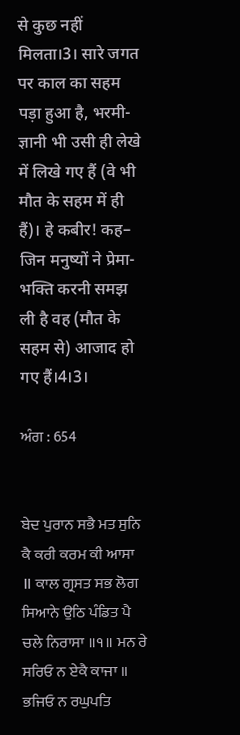से कुछ नहीं मिलता।3। सारे जगत पर काल का सहम पड़ा हुआ है, भरमी-ज्ञानी भी उसी ही लेखे में लिखे गए हैं (वे भी मौत के सहम में ही हैं)। हे कबीर! कह– जिन मनुष्यों ने प्रेमा-भक्ति करनी समझ ली है वह (मौत के सहम से) आजाद हो गए हैं।4।3।

ਅੰਗ : 654


ਬੇਦ ਪੁਰਾਨ ਸਭੈ ਮਤ ਸੁਨਿ ਕੈ ਕਰੀ ਕਰਮ ਕੀ ਆਸਾ ॥ ਕਾਲ ਗ੍ਰਸਤ ਸਭ ਲੋਗ ਸਿਆਨੇ ਉਠਿ ਪੰਡਿਤ ਪੈ ਚਲੇ ਨਿਰਾਸਾ ॥੧॥ ਮਨ ਰੇ ਸਰਿਓ ਨ ਏਕੈ ਕਾਜਾ ॥ ਭਜਿਓ ਨ ਰਘੁਪਤਿ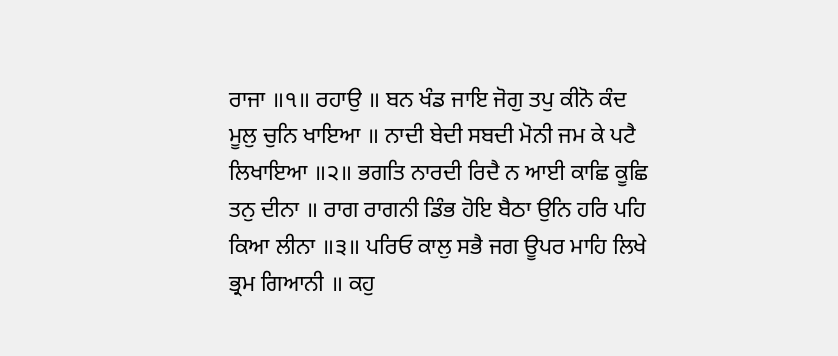ਰਾਜਾ ॥੧॥ ਰਹਾਉ ॥ ਬਨ ਖੰਡ ਜਾਇ ਜੋਗੁ ਤਪੁ ਕੀਨੋ ਕੰਦ ਮੂਲੁ ਚੁਨਿ ਖਾਇਆ ॥ ਨਾਦੀ ਬੇਦੀ ਸਬਦੀ ਮੋਨੀ ਜਮ ਕੇ ਪਟੈ ਲਿਖਾਇਆ ॥੨॥ ਭਗਤਿ ਨਾਰਦੀ ਰਿਦੈ ਨ ਆਈ ਕਾਛਿ ਕੂਛਿ ਤਨੁ ਦੀਨਾ ॥ ਰਾਗ ਰਾਗਨੀ ਡਿੰਭ ਹੋਇ ਬੈਠਾ ਉਨਿ ਹਰਿ ਪਹਿ ਕਿਆ ਲੀਨਾ ॥੩॥ ਪਰਿਓ ਕਾਲੁ ਸਭੈ ਜਗ ਊਪਰ ਮਾਹਿ ਲਿਖੇ ਭ੍ਰਮ ਗਿਆਨੀ ॥ ਕਹੁ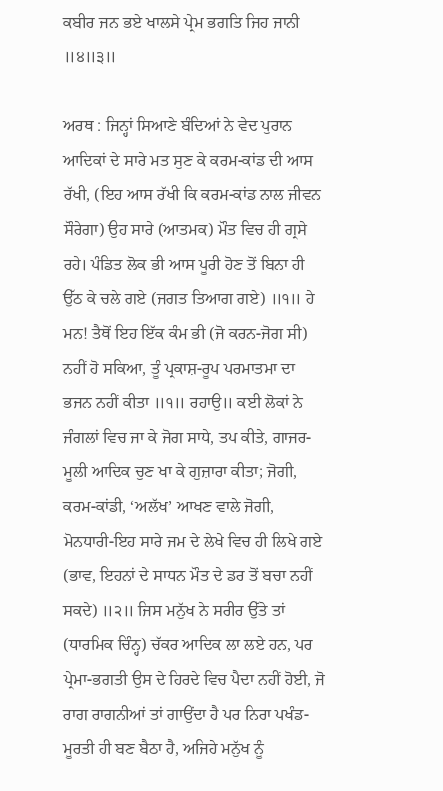ਕਬੀਰ ਜਨ ਭਏ ਖਾਲਸੇ ਪ੍ਰੇਮ ਭਗਤਿ ਜਿਹ ਜਾਨੀ ॥੪॥੩॥

ਅਰਥ : ਜਿਨ੍ਹਾਂ ਸਿਆਣੇ ਬੰਦਿਆਂ ਨੇ ਵੇਦ ਪੁਰਾਨ ਆਦਿਕਾਂ ਦੇ ਸਾਰੇ ਮਤ ਸੁਣ ਕੇ ਕਰਮ-ਕਾਂਡ ਦੀ ਆਸ ਰੱਖੀ, (ਇਹ ਆਸ ਰੱਖੀ ਕਿ ਕਰਮ-ਕਾਂਡ ਨਾਲ ਜੀਵਨ ਸੌਰੇਗਾ) ਉਹ ਸਾਰੇ (ਆਤਮਕ) ਮੌਤ ਵਿਚ ਹੀ ਗ੍ਰਸੇ ਰਹੇ। ਪੰਡਿਤ ਲੋਕ ਭੀ ਆਸ ਪੂਰੀ ਹੋਣ ਤੋਂ ਬਿਨਾ ਹੀ ਉੱਠ ਕੇ ਚਲੇ ਗਏ (ਜਗਤ ਤਿਆਗ ਗਏ) ॥੧॥ ਹੇ ਮਨ! ਤੈਥੋਂ ਇਹ ਇੱਕ ਕੰਮ ਭੀ (ਜੋ ਕਰਨ-ਜੋਗ ਸੀ) ਨਹੀਂ ਹੋ ਸਕਿਆ, ਤੂੰ ਪ੍ਰਕਾਸ਼-ਰੂਪ ਪਰਮਾਤਮਾ ਦਾ ਭਜਨ ਨਹੀਂ ਕੀਤਾ ॥੧॥ ਰਹਾਉ॥ ਕਈ ਲੋਕਾਂ ਨੇ ਜੰਗਲਾਂ ਵਿਚ ਜਾ ਕੇ ਜੋਗ ਸਾਧੇ, ਤਪ ਕੀਤੇ, ਗਾਜਰ-ਮੂਲੀ ਆਦਿਕ ਚੁਣ ਖਾ ਕੇ ਗੁਜ਼ਾਰਾ ਕੀਤਾ; ਜੋਗੀ, ਕਰਮ-ਕਾਂਡੀ, ‘ਅਲੱਖ’ ਆਖਣ ਵਾਲੇ ਜੋਗੀ, ਮੋਨਧਾਰੀ-ਇਹ ਸਾਰੇ ਜਮ ਦੇ ਲੇਖੇ ਵਿਚ ਹੀ ਲਿਖੇ ਗਏ (ਭਾਵ, ਇਹਨਾਂ ਦੇ ਸਾਧਨ ਮੌਤ ਦੇ ਡਰ ਤੋਂ ਬਚਾ ਨਹੀਂ ਸਕਦੇ) ॥੨॥ ਜਿਸ ਮਨੁੱਖ ਨੇ ਸਰੀਰ ਉੱਤੇ ਤਾਂ (ਧਾਰਮਿਕ ਚਿੰਨ੍ਹ) ਚੱਕਰ ਆਦਿਕ ਲਾ ਲਏ ਹਨ, ਪਰ ਪ੍ਰੇਮਾ-ਭਗਤੀ ਉਸ ਦੇ ਹਿਰਦੇ ਵਿਚ ਪੈਦਾ ਨਹੀਂ ਹੋਈ, ਜੋ ਰਾਗ ਰਾਗਨੀਆਂ ਤਾਂ ਗਾਉਂਦਾ ਹੈ ਪਰ ਨਿਰਾ ਪਖੰਡ-ਮੂਰਤੀ ਹੀ ਬਣ ਬੈਠਾ ਹੈ, ਅਜਿਹੇ ਮਨੁੱਖ ਨੂੰ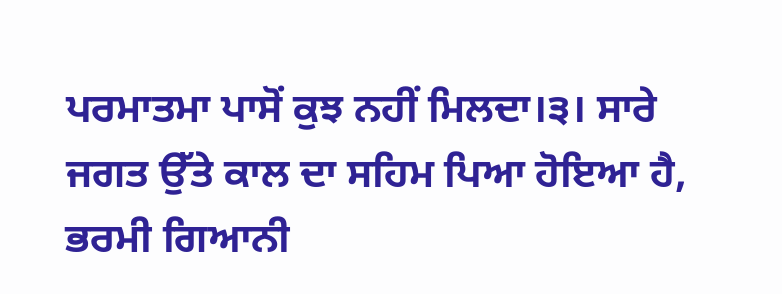ਪਰਮਾਤਮਾ ਪਾਸੋਂ ਕੁਝ ਨਹੀਂ ਮਿਲਦਾ।੩। ਸਾਰੇ ਜਗਤ ਉੱਤੇ ਕਾਲ ਦਾ ਸਹਿਮ ਪਿਆ ਹੋਇਆ ਹੈ, ਭਰਮੀ ਗਿਆਨੀ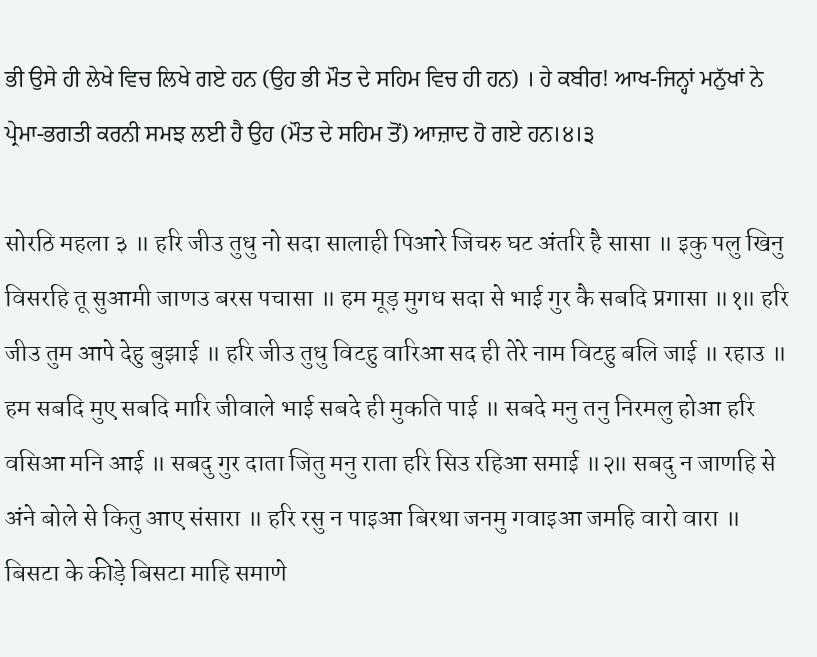ਭੀ ਉਸੇ ਹੀ ਲੇਖੇ ਵਿਚ ਲਿਖੇ ਗਏ ਹਨ (ਉਹ ਭੀ ਮੌਤ ਦੇ ਸਹਿਮ ਵਿਚ ਹੀ ਹਨ) । ਹੇ ਕਬੀਰ! ਆਖ-ਜਿਨ੍ਹਾਂ ਮਨੁੱਖਾਂ ਨੇ ਪ੍ਰੇਮਾ-ਭਗਤੀ ਕਰਨੀ ਸਮਝ ਲਈ ਹੈ ਉਹ (ਮੌਤ ਦੇ ਸਹਿਮ ਤੋਂ) ਆਜ਼ਾਦ ਹੋ ਗਏ ਹਨ।੪।੩

सोरठि महला ३ ॥ हरि जीउ तुधु नो सदा सालाही पिआरे जिचरु घट अंतरि है सासा ॥ इकु पलु खिनु विसरहि तू सुआमी जाणउ बरस पचासा ॥ हम मूड़ मुगध सदा से भाई गुर कै सबदि प्रगासा ॥१॥ हरि जीउ तुम आपे देहु बुझाई ॥ हरि जीउ तुधु विटहु वारिआ सद ही तेरे नाम विटहु बलि जाई ॥ रहाउ ॥ हम सबदि मुए सबदि मारि जीवाले भाई सबदे ही मुकति पाई ॥ सबदे मनु तनु निरमलु होआ हरि वसिआ मनि आई ॥ सबदु गुर दाता जितु मनु राता हरि सिउ रहिआ समाई ॥२॥ सबदु न जाणहि से अंने बोले से कितु आए संसारा ॥ हरि रसु न पाइआ बिरथा जनमु गवाइआ जमहि वारो वारा ॥ बिसटा के कीड़े बिसटा माहि समाणे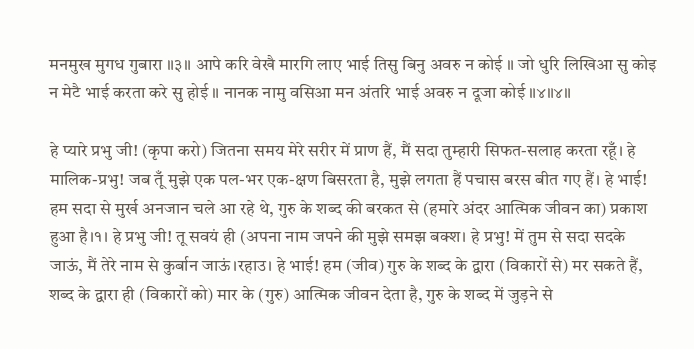मनमुख मुगध गुबारा ॥३॥ आपे करि वेखै मारगि लाए भाई तिसु बिनु अवरु न कोई ॥ जो धुरि लिखिआ सु कोइ न मेटै भाई करता करे सु होई ॥ नानक नामु वसिआ मन अंतरि भाई अवरु न दूजा कोई ॥४॥४॥

हे प्यारे प्रभु जी! (कृपा करो) जितना समय मेरे सरीर में प्राण हैं, मैं सदा तुम्हारी सिफत-सलाह करता रहूँ। हे मालिक-प्रभु! जब तूँ मुझे एक पल-भर एक-क्षण बिसरता है, मुझे लगता हैं पचास बरस बीत गए हैं। हे भाई! हम सदा से मुर्ख अनजान चले आ रहे थे, गुरु के शब्द की बरकत से (हमारे अंदर आत्मिक जीवन का) प्रकाश हुआ है।१। हे प्रभु जी! तू सवयं ही (अपना नाम जपने की मुझे समझ बक्श। हे प्रभु! में तुम से सदा सदके जाऊं, मैं तेरे नाम से कुर्बान जाऊं।रहाउ। हे भाई! हम (जीव) गुरु के शब्द के द्वारा (विकारों से) मर सकते हैं, शब्द के द्वारा ही (विकारों को) मार के (गुरु) आत्मिक जीवन देता है, गुरु के शब्द में जुड़ने से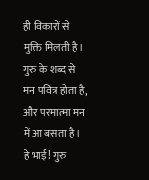ही विकारों से मुक्ति मिलती है। गुरु के शब्द से मन पवित्र होता है, और परमात्मा मन में आ बसता है। हे भाई! गुरु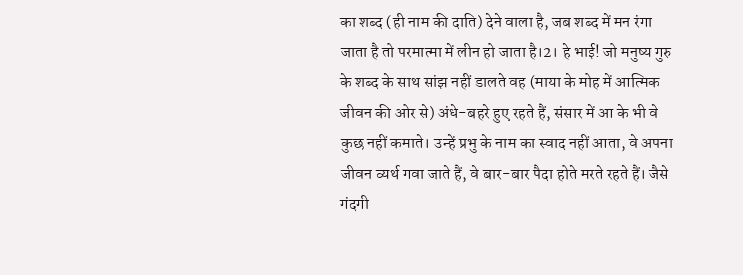का शब्द (ही नाम की दाति) देने वाला है, जब शब्द में मन रंगा जाता है तो परमात्मा में लीन हो जाता है।2। हे भाई! जो मनुष्य गुरु के शब्द के साथ सांझ नहीं डालते वह (माया के मोह में आत्मिक जीवन की ओर से) अंधे-बहरे हुए रहते हैं, संसार में आ के भी वे कुछ नहीं कमाते। उन्हें प्रभु के नाम का स्वाद नहीं आता, वे अपना जीवन व्यर्थ गवा जाते हैं, वे बार-बार पैदा होते मरते रहते हैं। जैसे गंदगी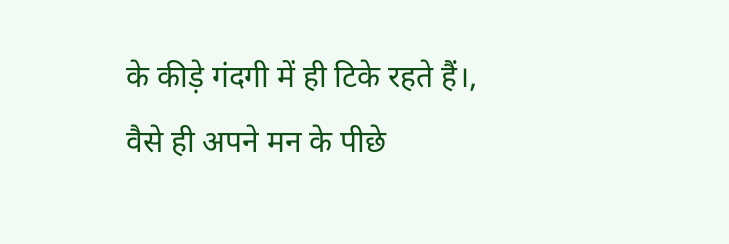के कीड़े गंदगी में ही टिके रहते हैं।, वैसे ही अपने मन के पीछे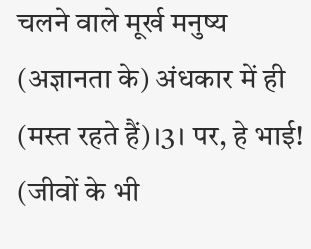चलने वाले मूर्ख मनुष्य (अज्ञानता के) अंधकार में ही (मस्त रहते हैं)।3। पर, हे भाई! (जीवों के भी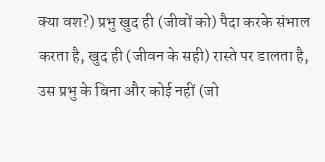क्या वश?) प्रभु खुद ही (जीवों को) पैदा करके संभाल करता है, खुद ही (जीवन के सही) रास्ते पर डालता है, उस प्रभु के बिना और कोई नहीं (जो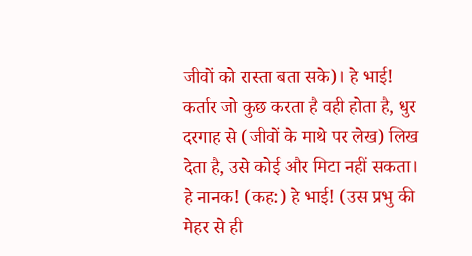जीवों को रास्ता बता सके)। हे भाई! कर्तार जो कुछ करता है वही होता है, धुर दरगाह से (जीवों के माथे पर लेख) लिख देता है, उसे कोई और मिटा नहीं सकता। हे नानक! (कह:) हे भाई! (उस प्रभु की मेहर से ही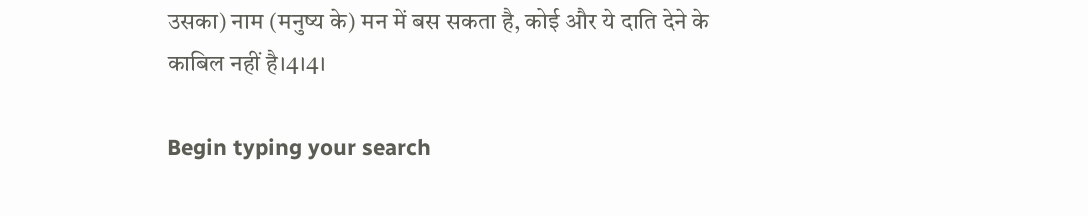उसका) नाम (मनुष्य के) मन में बस सकता है, कोई और ये दाति देने के काबिल नहीं है।4।4।

Begin typing your search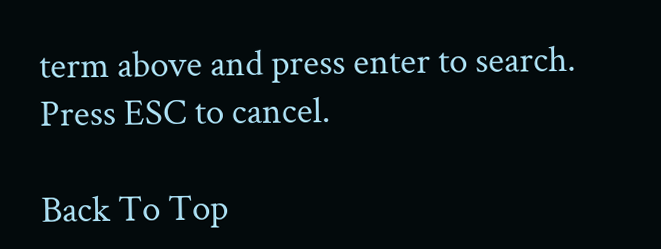term above and press enter to search. Press ESC to cancel.

Back To Top